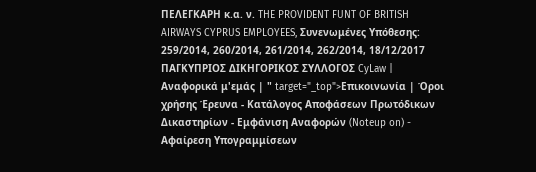ΠΕΛΕΓΚΑΡΗ κ.α. ν. THE PROVIDENT FUNT OF BRITISH AIRWAYS CYPRUS EMPLOYEES, Συνενωμένες Υπόθεσης: 259/2014, 260/2014, 261/2014, 262/2014, 18/12/2017 ΠΑΓΚΥΠΡΙΟΣ ΔΙΚΗΓΟΡΙΚΟΣ ΣΥΛΛΟΓΟΣ CyLaw | Αναφορικά μ'εμάς | " target="_top">Επικοινωνία | Όροι χρήσης Έρευνα - Κατάλογος Αποφάσεων Πρωτόδικων Δικαστηρίων - Εμφάνιση Αναφορών (Noteup on) - Αφαίρεση Υπογραμμίσεων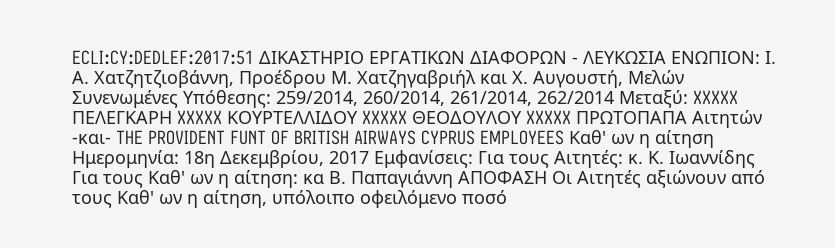ECLI:CY:DEDLEF:2017:51 ΔΙΚΑΣΤΗΡΙΟ ΕΡΓΑΤΙΚΩΝ ΔΙΑΦΟΡΩΝ - ΛΕΥΚΩΣΙΑ ΕΝΩΠΙΟΝ: Ι. Α. Χατζητζιοβάννη, Προέδρου Μ. Χατζηγαβριήλ και Χ. Αυγουστή, Μελών Συνενωμένες Υπόθεσης: 259/2014, 260/2014, 261/2014, 262/2014 Μεταξύ: XXXXX ΠΕΛΕΓΚΑΡΗ XXXXX ΚΟΥΡΤΕΛΛΙΔΟΥ XXXXX ΘΕΟΔΟΥΛΟΥ XXXXX ΠΡΩΤΟΠΑΠΑ Αιτητών -και- THE PROVIDENT FUNT OF BRITISH AIRWAYS CYPRUS EMPLOYEES Καθ' ων η αίτηση Ημερομηνία: 18η Δεκεμβρίου, 2017 Εμφανίσεις: Για τους Αιτητές: κ. Κ. Ιωαννίδης Για τους Καθ' ων η αίτηση: κα Β. Παπαγιάννη ΑΠΟΦΑΣΗ Οι Αιτητές αξιώνουν από τους Καθ' ων η αίτηση, υπόλοιπο οφειλόμενο ποσό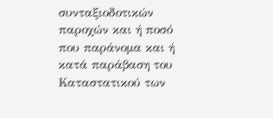συνταξιοδοτικών παροχών και ή ποσό που παράνομα και ή κατά παράβαση του Καταστατικού των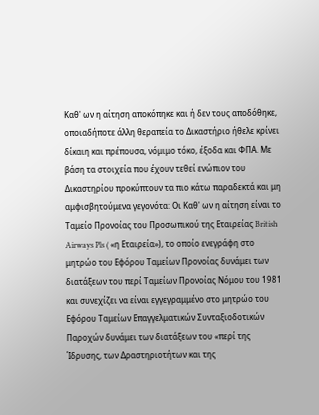Καθ' ων η αίτηση αποκόπηκε και ή δεν τους αποδόθηκε, οποιαδήποτε άλλη θεραπεία το Δικαστήριο ήθελε κρίνει δίκαιη και πρέπουσα, νόμιμο τόκο, έξοδα και ΦΠΑ. Με βάση τα στοιχεία που έχουν τεθεί ενώπιον του Δικαστηρίου προκύπτουν τα πιο κάτω παραδεκτά και μη αμφισβητούμενα γεγονότα: Οι Καθ' ων η αίτηση είναι το Ταμείο Προνοίας του Προσωπικού της Εταιρείας British Airways Pls ( «η Εταιρεία»), το οποίο ενεγράφη στο μητρώο του Εφόρου Ταμείων Προνοίας δυνάμει των διατάξεων του περί Ταμείων Προνοίας Νόμου του 1981 και συνεχίζει να είναι εγγεγραμμένο στο μητρώο του Εφόρου Ταμείων Επαγγελματικών Συνταξιοδοτικών Παροχών δυνάμει των διατάξεων του «περί της Ίδρυσης, των Δραστηριοτήτων και της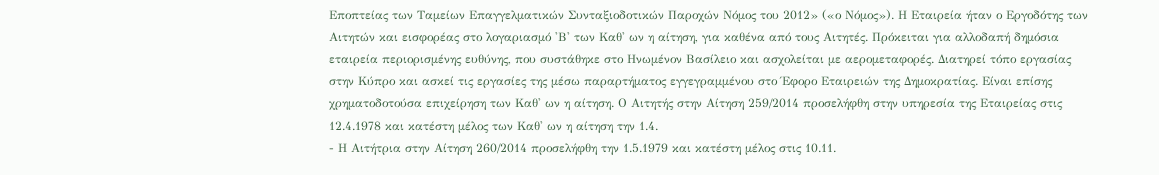Εποπτείας των Ταμείων Επαγγελματικών Συνταξιοδοτικών Παροχών Νόμος του 2012» («ο Νόμος»). Η Εταιρεία ήταν ο Εργοδότης των Αιτητών και εισφορέας στο λογαριασμό 'Β' των Καθ' ων η αίτηση, για καθένα από τους Αιτητές. Πρόκειται για αλλοδαπή δημόσια εταιρεία περιορισμένης ευθύνης, που συστάθηκε στο Ηνωμένον Βασίλειο και ασχολείται με αερομεταφορές. Διατηρεί τόπο εργασίας στην Κύπρο και ασκεί τις εργασίες της μέσω παραρτήματος εγγεγραμμένου στο Έφορο Εταιρειών της Δημοκρατίας. Είναι επίσης χρηματοδοτούσα επιχείρηση των Καθ' ων η αίτηση. Ο Αιτητής στην Αίτηση 259/2014 προσελήφθη στην υπηρεσία της Εταιρείας στις 12.4.1978 και κατέστη μέλος των Καθ' ων η αίτηση την 1.4.
- Η Αιτήτρια στην Αίτηση 260/2014 προσελήφθη την 1.5.1979 και κατέστη μέλος στις 10.11.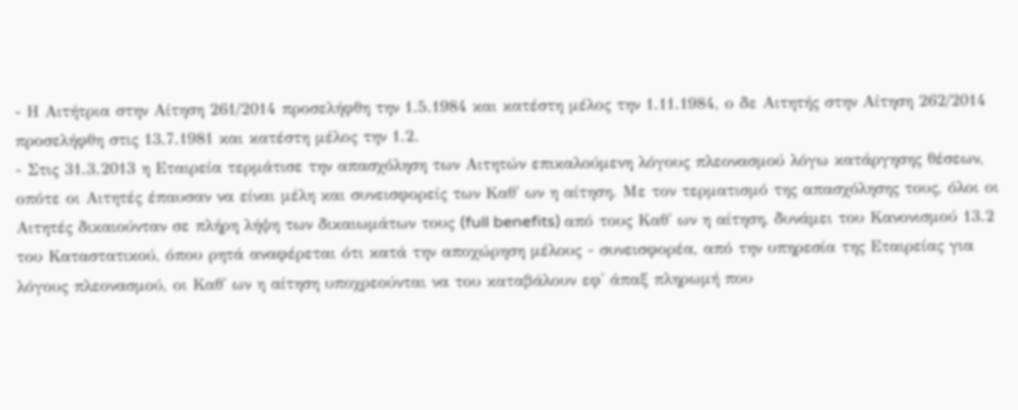- Η Αιτήτρια στην Αίτηση 261/2014 προσελήφθη την 1.5.1984 και κατέστη μέλος την 1.11.1984, ο δε Αιτητής στην Αίτηση 262/2014 προσελήφθη στις 13.7.1981 και κατέστη μέλος την 1.2.
- Στις 31.3.2013 η Εταιρεία τερμάτισε την απασχόληση των Αιτητών επικαλούμενη λόγους πλεονασμού λόγω κατάργησης θέσεων, οπότε οι Αιτητές έπαυσαν να είναι μέλη και συνεισφορείς των Καθ' ων η αίτηση. Με τον τερματισμό της απασχόλησης τους, όλοι οι Αιτητές δικαιούνταν σε πλήρη λήψη των δικαιωμάτων τους (full benefits) από τους Καθ' ων η αίτηση, δυνάμει του Κανονισμού 13.2 του Καταστατικού, όπου ρητά αναφέρεται ότι κατά την αποχώρηση μέλους - συνεισφορέα, από την υπηρεσία της Εταιρείας για λόγους πλεονασμού, οι Καθ' ων η αίτηση υποχρεούνται να του καταβάλουν εφ' άπαξ πληρωμή που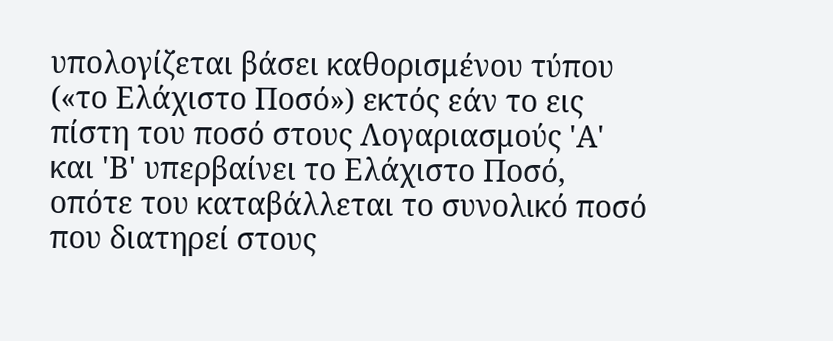υπολογίζεται βάσει καθορισμένου τύπου («το Ελάχιστο Ποσό») εκτός εάν το εις πίστη του ποσό στους Λογαριασμούς 'Α' και 'Β' υπερβαίνει το Ελάχιστο Ποσό, οπότε του καταβάλλεται το συνολικό ποσό που διατηρεί στους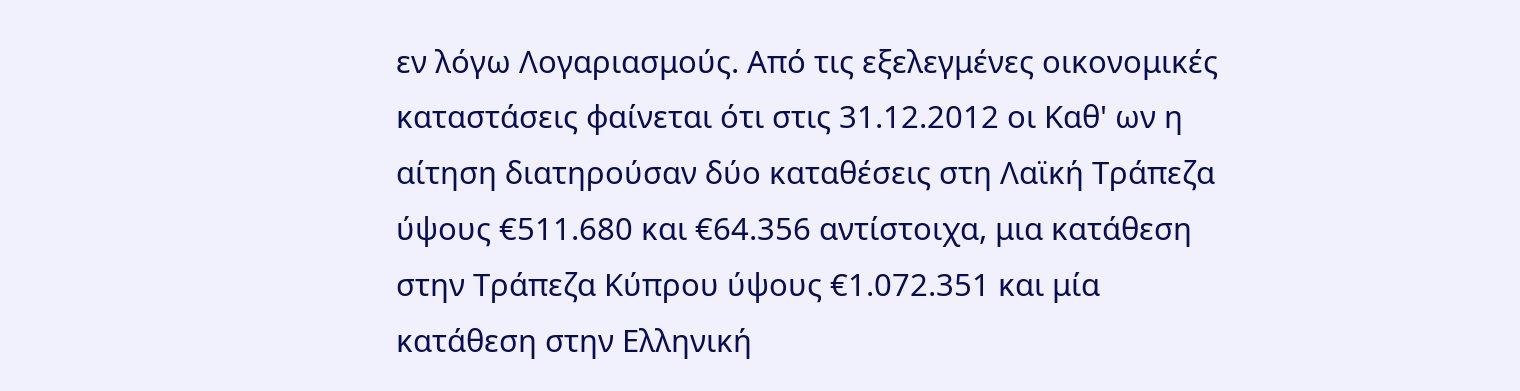εν λόγω Λογαριασμούς. Από τις εξελεγμένες οικονομικές καταστάσεις φαίνεται ότι στις 31.12.2012 οι Καθ' ων η αίτηση διατηρούσαν δύο καταθέσεις στη Λαϊκή Τράπεζα ύψους €511.680 και €64.356 αντίστοιχα, μια κατάθεση στην Τράπεζα Κύπρου ύψους €1.072.351 και μία κατάθεση στην Ελληνική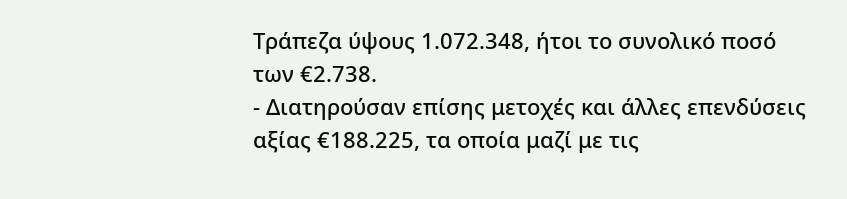Τράπεζα ύψους 1.072.348, ήτοι το συνολικό ποσό των €2.738.
- Διατηρούσαν επίσης μετοχές και άλλες επενδύσεις αξίας €188.225, τα οποία μαζί με τις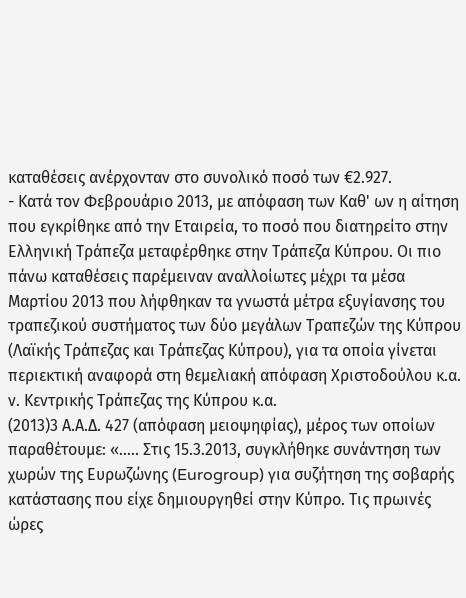καταθέσεις ανέρχονταν στο συνολικό ποσό των €2.927.
- Κατά τον Φεβρουάριο 2013, με απόφαση των Καθ' ων η αίτηση που εγκρίθηκε από την Εταιρεία, το ποσό που διατηρείτο στην Ελληνική Τράπεζα μεταφέρθηκε στην Τράπεζα Κύπρου. Οι πιο πάνω καταθέσεις παρέμειναν αναλλοίωτες μέχρι τα μέσα Μαρτίου 2013 που λήφθηκαν τα γνωστά μέτρα εξυγίανσης του τραπεζικού συστήματος των δύο μεγάλων Τραπεζών της Κύπρου (Λαϊκής Τράπεζας και Τράπεζας Κύπρου), για τα οποία γίνεται περιεκτική αναφορά στη θεμελιακή απόφαση Χριστοδούλου κ.α. ν. Κεντρικής Τράπεζας της Κύπρου κ.α.
(2013)3 Α.Α.Δ. 427 (απόφαση μειοψηφίας), μέρος των οποίων παραθέτουμε: «..... Στις 15.3.2013, συγκλήθηκε συνάντηση των χωρών της Ευρωζώνης (Eurogroup) για συζήτηση της σοβαρής κατάστασης που είχε δημιουργηθεί στην Κύπρο. Τις πρωινές ώρες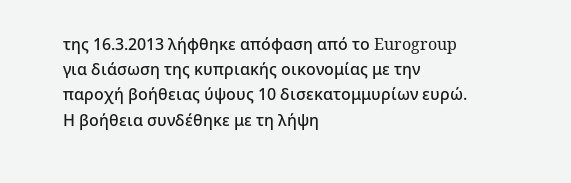της 16.3.2013 λήφθηκε απόφαση από το Eurogroup για διάσωση της κυπριακής οικονομίας με την παροχή βοήθειας ύψους 10 δισεκατομμυρίων ευρώ. Η βοήθεια συνδέθηκε με τη λήψη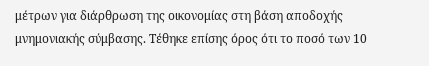μέτρων για διάρθρωση της οικονομίας στη βάση αποδοχής μνημονιακής σύμβασης. Τέθηκε επίσης όρος ότι το ποσό των 10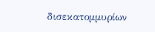δισεκατομμυρίων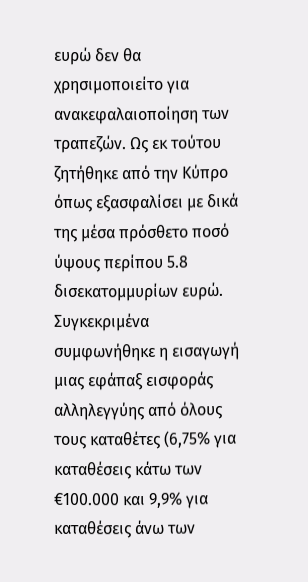ευρώ δεν θα χρησιμοποιείτο για ανακεφαλαιοποίηση των τραπεζών. Ως εκ τούτου ζητήθηκε από την Κύπρο όπως εξασφαλίσει με δικά της μέσα πρόσθετο ποσό ύψους περίπου 5.8 δισεκατομμυρίων ευρώ. Συγκεκριμένα συμφωνήθηκε η εισαγωγή μιας εφάπαξ εισφοράς αλληλεγγύης από όλους τους καταθέτες (6,75% για καταθέσεις κάτω των €100.000 και 9,9% για καταθέσεις άνω των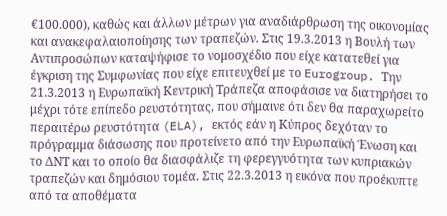€100.000), καθώς και άλλων μέτρων για αναδιάρθρωση της οικονομίας και ανακεφαλαιοποίησης των τραπεζών. Στις 19.3.2013 η Βουλή των Αντιπροσώπων καταψήφισε το νομοσχέδιο που είχε κατατεθεί για έγκριση της Συμφωνίας που είχε επιτευχθεί με το Eurogroup. Tην 21.3.2013 η Ευρωπαϊκή Κεντρική Τράπεζα αποφάσισε να διατηρήσει το μέχρι τότε επίπεδο ρευστότητας, που σήμαινε ότι δεν θα παραχωρείτο περαιτέρω ρευστότητα (ELA), εκτός εάν η Κύπρος δεχόταν το πρόγραμμα διάσωσης που προτείνετο από την Ευρωπαϊκή Ένωση και το ΔΝΤ και το οποίο θα διασφάλιζε τη φερεγγυότητα των κυπριακών τραπεζών και δημόσιου τομέα. Στις 22.3.2013 η εικόνα που προέκυπτε από τα αποθέματα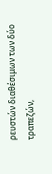ρευστών διαθέσιμων των δύο τραπεζών,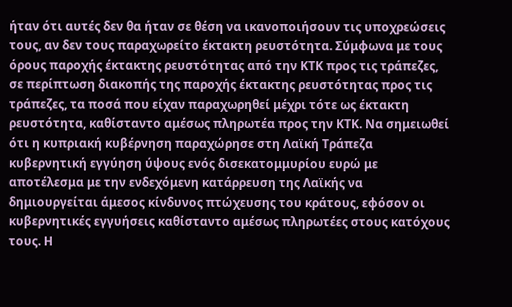ήταν ότι αυτές δεν θα ήταν σε θέση να ικανοποιήσουν τις υποχρεώσεις τους, αν δεν τους παραχωρείτο έκτακτη ρευστότητα. Σύμφωνα με τους όρους παροχής έκτακτης ρευστότητας από την ΚΤΚ προς τις τράπεζες, σε περίπτωση διακοπής της παροχής έκτακτης ρευστότητας προς τις τράπεζες, τα ποσά που είχαν παραχωρηθεί μέχρι τότε ως έκτακτη ρευστότητα, καθίσταντο αμέσως πληρωτέα προς την ΚΤΚ. Να σημειωθεί ότι η κυπριακή κυβέρνηση παραχώρησε στη Λαϊκή Τράπεζα κυβερνητική εγγύηση ύψους ενός δισεκατομμυρίου ευρώ με αποτέλεσμα με την ενδεχόμενη κατάρρευση της Λαϊκής να δημιουργείται άμεσος κίνδυνος πτώχευσης του κράτους, εφόσον οι κυβερνητικές εγγυήσεις καθίσταντο αμέσως πληρωτέες στους κατόχους τους. Η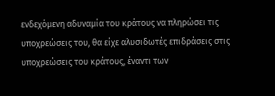ενδεχόμενη αδυναμία του κράτους να πληρώσει τις υποχρεώσεις του, θα είχε αλυσιδωτές επιδράσεις στις υποχρεώσεις του κράτους, έναντι των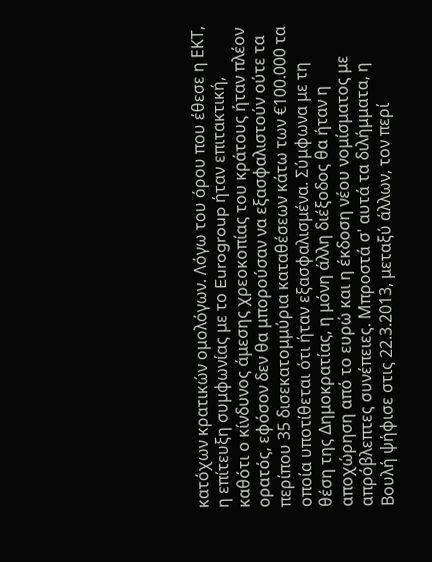κατόχων κρατικών ομολόγων. Λόγω του όρου που έθεσε η ΕΚΤ, η επίτευξη συμφωνίας με το Eurogroup ήταν επιτακτική, καθότι ο κίνδυνος άμεσης χρεοκοπίας του κράτους ήταν πλέον ορατός, εφόσον δεν θα μπορούσαν να εξασφαλιστούν ούτε τα περίπου 35 δισεκατομμύρια καταθέσεων κάτω των €100.000 τα οποία υποτίθεται ότι ήταν εξασφαλισμένα. Σύμφωνα με τη θέση της Δημοκρατίας, η μόνη άλλη διέξοδος θα ήταν η αποχώρηση από το ευρώ και η έκδοση νέου νομίσματος με απρόβλεπτες συνέπειες. Μπροστά σ' αυτά τα διλήμματα, η Βουλή ψήφισε στις 22.3.2013, μεταξύ άλλων, τον περί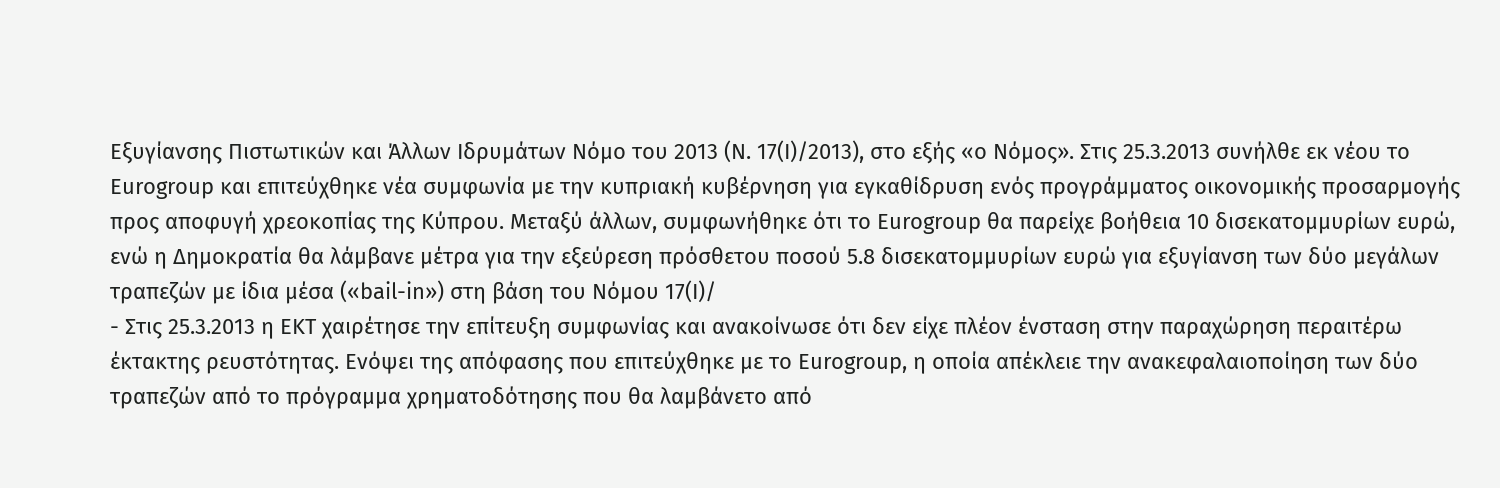Εξυγίανσης Πιστωτικών και Άλλων Ιδρυμάτων Νόμο του 2013 (Ν. 17(Ι)/2013), στο εξής «ο Νόμος». Στις 25.3.2013 συνήλθε εκ νέου το Eurogroup και επιτεύχθηκε νέα συμφωνία με την κυπριακή κυβέρνηση για εγκαθίδρυση ενός προγράμματος οικονομικής προσαρμογής προς αποφυγή χρεοκοπίας της Κύπρου. Μεταξύ άλλων, συμφωνήθηκε ότι το Eurogroup θα παρείχε βοήθεια 10 δισεκατομμυρίων ευρώ, ενώ η Δημοκρατία θα λάμβανε μέτρα για την εξεύρεση πρόσθετου ποσού 5.8 δισεκατομμυρίων ευρώ για εξυγίανση των δύο μεγάλων τραπεζών με ίδια μέσα («bail-in») στη βάση του Νόμου 17(Ι)/
- Στις 25.3.2013 η ΕΚΤ χαιρέτησε την επίτευξη συμφωνίας και ανακοίνωσε ότι δεν είχε πλέον ένσταση στην παραχώρηση περαιτέρω έκτακτης ρευστότητας. Ενόψει της απόφασης που επιτεύχθηκε με το Eurogroup, η οποία απέκλειε την ανακεφαλαιοποίηση των δύο τραπεζών από το πρόγραμμα χρηματοδότησης που θα λαμβάνετο από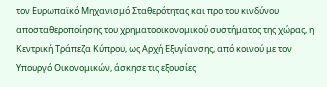τον Ευρωπαϊκό Μηχανισμό Σταθερότητας και προ του κινδύνου αποσταθεροποίησης του χρηματοοικονομικού συστήματος της χώρας, η Κεντρική Τράπεζα Κύπρου, ως Αρχή Εξυγίανσης, από κοινού με τον Υπουργό Οικονομικών, άσκησε τις εξουσίες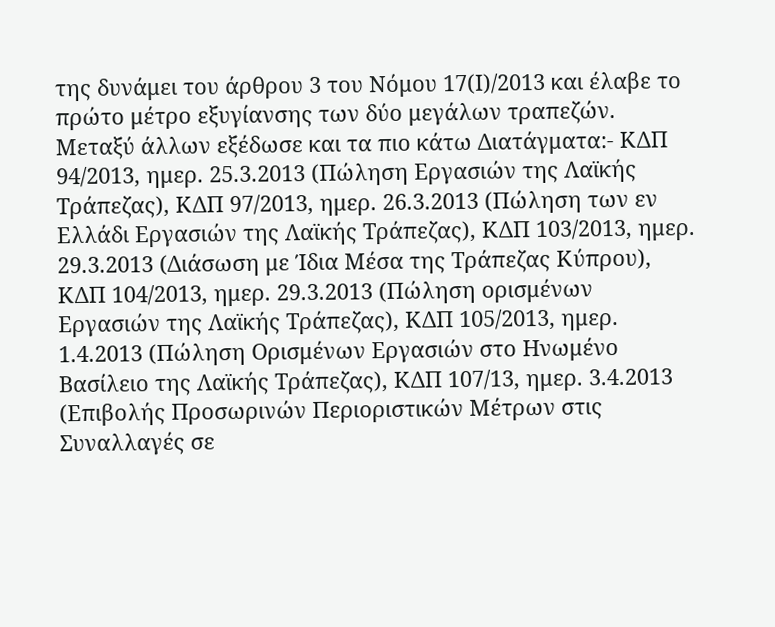της δυνάμει του άρθρου 3 του Νόμου 17(Ι)/2013 και έλαβε το πρώτο μέτρο εξυγίανσης των δύο μεγάλων τραπεζών. Μεταξύ άλλων εξέδωσε και τα πιο κάτω Διατάγματα:- ΚΔΠ 94/2013, ημερ. 25.3.2013 (Πώληση Εργασιών της Λαϊκής Τράπεζας), ΚΔΠ 97/2013, ημερ. 26.3.2013 (Πώληση των εν Ελλάδι Εργασιών της Λαϊκής Τράπεζας), ΚΔΠ 103/2013, ημερ. 29.3.2013 (Διάσωση με Ίδια Μέσα της Τράπεζας Κύπρου), ΚΔΠ 104/2013, ημερ. 29.3.2013 (Πώληση ορισμένων Εργασιών της Λαϊκής Τράπεζας), ΚΔΠ 105/2013, ημερ. 1.4.2013 (Πώληση Ορισμένων Εργασιών στο Ηνωμένο Βασίλειο της Λαϊκής Τράπεζας), ΚΔΠ 107/13, ημερ. 3.4.2013 (Επιβολής Προσωρινών Περιοριστικών Μέτρων στις Συναλλαγές σε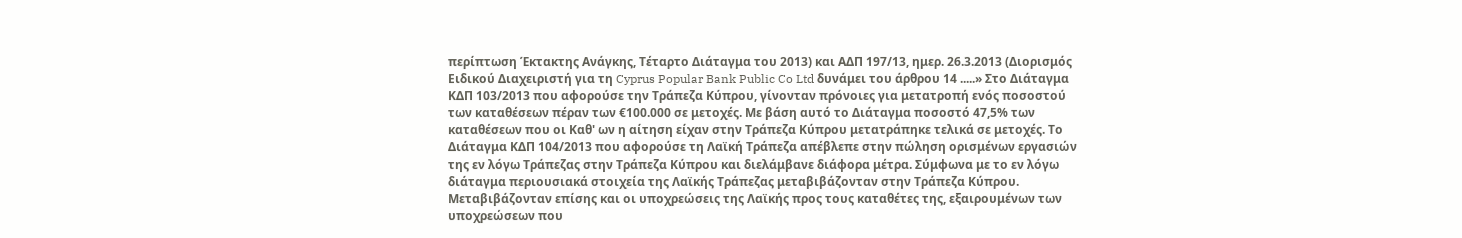περίπτωση Έκτακτης Ανάγκης, Τέταρτο Διάταγμα του 2013) και ΑΔΠ 197/13, ημερ. 26.3.2013 (Διορισμός Ειδικού Διαχειριστή για τη Cyprus Popular Bank Public Co Ltd δυνάμει του άρθρου 14 .....» Στο Διάταγμα ΚΔΠ 103/2013 που αφορούσε την Τράπεζα Κύπρου, γίνονταν πρόνοιες για μετατροπή ενός ποσοστού των καταθέσεων πέραν των €100.000 σε μετοχές. Με βάση αυτό το Διάταγμα ποσοστό 47,5% των καταθέσεων που οι Καθ' ων η αίτηση είχαν στην Τράπεζα Κύπρου μετατράπηκε τελικά σε μετοχές. Το Διάταγμα ΚΔΠ 104/2013 που αφορούσε τη Λαϊκή Τράπεζα απέβλεπε στην πώληση ορισμένων εργασιών της εν λόγω Τράπεζας στην Τράπεζα Κύπρου και διελάμβανε διάφορα μέτρα. Σύμφωνα με το εν λόγω διάταγμα περιουσιακά στοιχεία της Λαϊκής Τράπεζας μεταβιβάζονταν στην Τράπεζα Κύπρου. Μεταβιβάζονταν επίσης και οι υποχρεώσεις της Λαϊκής προς τους καταθέτες της, εξαιρουμένων των υποχρεώσεων που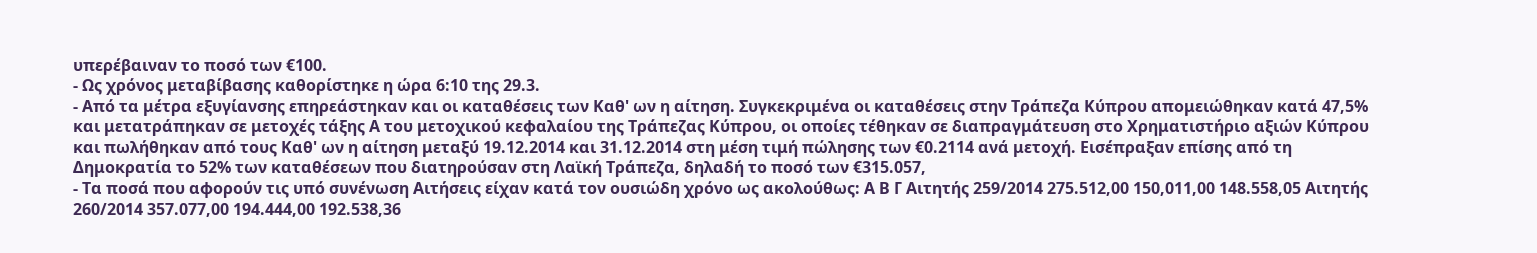υπερέβαιναν το ποσό των €100.
- Ως χρόνος μεταβίβασης καθορίστηκε η ώρα 6:10 της 29.3.
- Από τα μέτρα εξυγίανσης επηρεάστηκαν και οι καταθέσεις των Καθ' ων η αίτηση. Συγκεκριμένα οι καταθέσεις στην Τράπεζα Κύπρου απομειώθηκαν κατά 47,5% και μετατράπηκαν σε μετοχές τάξης Α του μετοχικού κεφαλαίου της Τράπεζας Κύπρου, οι οποίες τέθηκαν σε διαπραγμάτευση στο Χρηματιστήριο αξιών Κύπρου και πωλήθηκαν από τους Καθ' ων η αίτηση μεταξύ 19.12.2014 και 31.12.2014 στη μέση τιμή πώλησης των €0.2114 ανά μετοχή. Εισέπραξαν επίσης από τη Δημοκρατία το 52% των καταθέσεων που διατηρούσαν στη Λαϊκή Τράπεζα, δηλαδή το ποσό των €315.057,
- Τα ποσά που αφορούν τις υπό συνένωση Αιτήσεις είχαν κατά τον ουσιώδη χρόνο ως ακολούθως: Α Β Γ Αιτητής 259/2014 275.512,00 150,011,00 148.558,05 Αιτητής 260/2014 357.077,00 194.444,00 192.538,36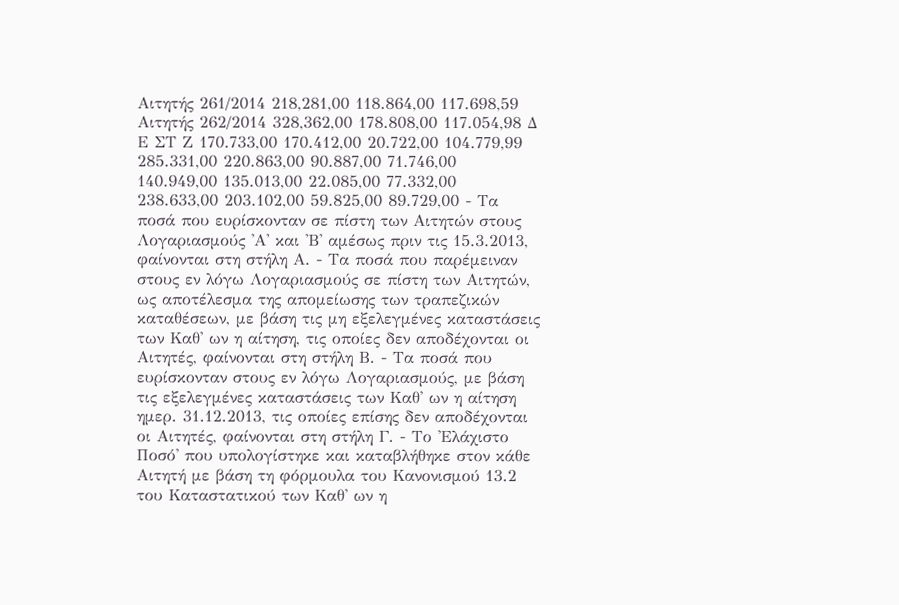Αιτητής 261/2014 218,281,00 118.864,00 117.698,59 Αιτητής 262/2014 328,362,00 178.808,00 117.054,98 Δ Ε ΣΤ Ζ 170.733,00 170.412,00 20.722,00 104.779,99 285.331,00 220.863,00 90.887,00 71.746,00 140.949,00 135.013,00 22.085,00 77.332,00 238.633,00 203.102,00 59.825,00 89.729,00 - Τα ποσά που ευρίσκονταν σε πίστη των Αιτητών στους Λογαριασμούς 'Α' και 'Β' αμέσως πριν τις 15.3.2013, φαίνονται στη στήλη Α. - Τα ποσά που παρέμειναν στους εν λόγω Λογαριασμούς σε πίστη των Αιτητών, ως αποτέλεσμα της απομείωσης των τραπεζικών καταθέσεων, με βάση τις μη εξελεγμένες καταστάσεις των Καθ' ων η αίτηση, τις οποίες δεν αποδέχονται οι Αιτητές, φαίνονται στη στήλη Β. - Τα ποσά που ευρίσκονταν στους εν λόγω Λογαριασμούς, με βάση τις εξελεγμένες καταστάσεις των Καθ' ων η αίτηση ημερ. 31.12.2013, τις οποίες επίσης δεν αποδέχονται οι Αιτητές, φαίνονται στη στήλη Γ. - Το 'Ελάχιστο Ποσό' που υπολογίστηκε και καταβλήθηκε στον κάθε Αιτητή με βάση τη φόρμουλα του Κανονισμού 13.2 του Καταστατικού των Καθ' ων η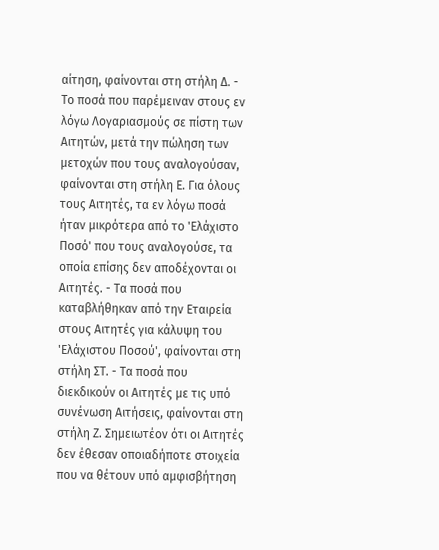αίτηση, φαίνονται στη στήλη Δ. - Το ποσά που παρέμειναν στους εν λόγω Λογαριασμούς σε πίστη των Αιτητών, μετά την πώληση των μετοχών που τους αναλογούσαν, φαίνονται στη στήλη Ε. Για όλους τους Αιτητές, τα εν λόγω ποσά ήταν μικρότερα από το 'Ελάχιστο Ποσό' που τους αναλογούσε, τα οποία επίσης δεν αποδέχονται οι Αιτητές. - Τα ποσά που καταβλήθηκαν από την Εταιρεία στους Αιτητές για κάλυψη του 'Ελάχιστου Ποσού', φαίνονται στη στήλη ΣΤ. - Τα ποσά που διεκδικούν οι Αιτητές με τις υπό συνένωση Αιτήσεις, φαίνονται στη στήλη Ζ. Σημειωτέον ότι οι Αιτητές δεν έθεσαν οποιαδήποτε στοιχεία που να θέτουν υπό αμφισβήτηση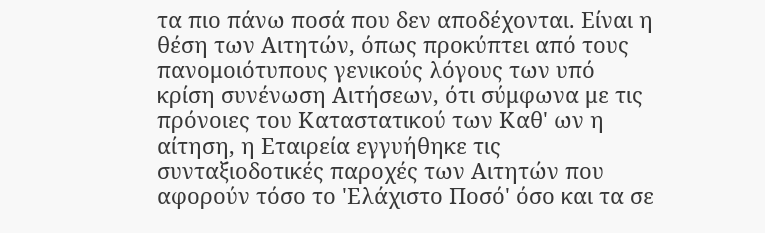τα πιο πάνω ποσά που δεν αποδέχονται. Είναι η θέση των Αιτητών, όπως προκύπτει από τους πανομοιότυπους γενικούς λόγους των υπό κρίση συνένωση Αιτήσεων, ότι σύμφωνα με τις πρόνοιες του Καταστατικού των Καθ' ων η αίτηση, η Εταιρεία εγγυήθηκε τις συνταξιοδοτικές παροχές των Αιτητών που αφορούν τόσο το 'Ελάχιστο Ποσό' όσο και τα σε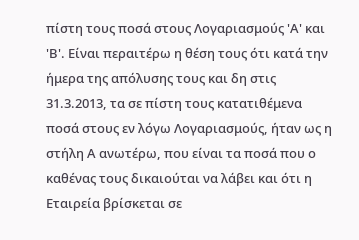πίστη τους ποσά στους Λογαριασμούς 'Α' και 'Β'. Είναι περαιτέρω η θέση τους ότι κατά την ήμερα της απόλυσης τους και δη στις 31.3.2013, τα σε πίστη τους κατατιθέμενα ποσά στους εν λόγω Λογαριασμούς, ήταν ως η στήλη Α ανωτέρω, που είναι τα ποσά που ο καθένας τους δικαιούται να λάβει και ότι η Εταιρεία βρίσκεται σε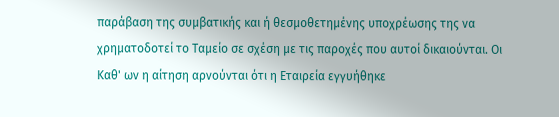παράβαση της συμβατικής και ή θεσμοθετημένης υποχρέωσης της να χρηματοδοτεί το Ταμείο σε σχέση με τις παροχές που αυτοί δικαιούνται. Οι Καθ' ων η αίτηση αρνούνται ότι η Εταιρεία εγγυήθηκε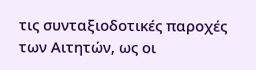τις συνταξιοδοτικές παροχές των Αιτητών, ως οι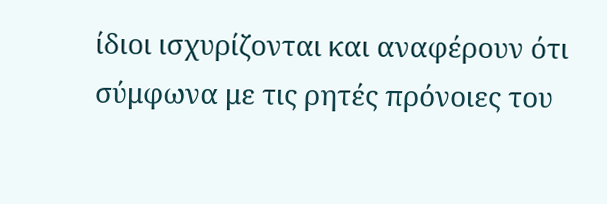ίδιοι ισχυρίζονται και αναφέρουν ότι σύμφωνα με τις ρητές πρόνοιες του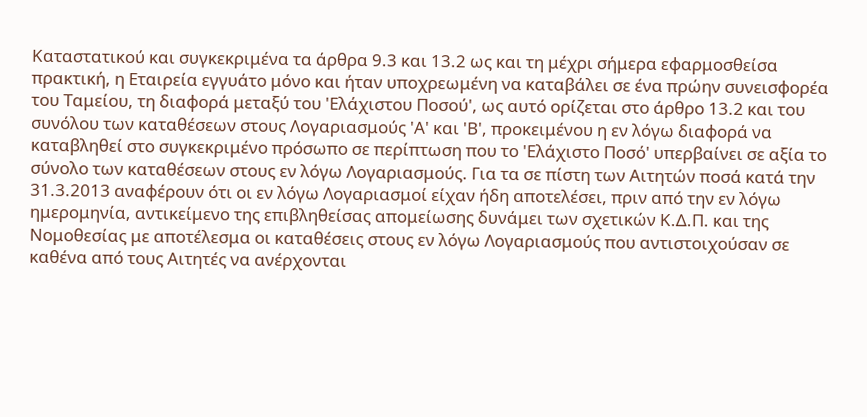Καταστατικού και συγκεκριμένα τα άρθρα 9.3 και 13.2 ως και τη μέχρι σήμερα εφαρμοσθείσα πρακτική, η Εταιρεία εγγυάτο μόνο και ήταν υποχρεωμένη να καταβάλει σε ένα πρώην συνεισφορέα του Ταμείου, τη διαφορά μεταξύ του 'Ελάχιστου Ποσού', ως αυτό ορίζεται στο άρθρο 13.2 και του συνόλου των καταθέσεων στους Λογαριασμούς 'Α' και 'Β', προκειμένου η εν λόγω διαφορά να καταβληθεί στο συγκεκριμένο πρόσωπο σε περίπτωση που το 'Ελάχιστο Ποσό' υπερβαίνει σε αξία το σύνολο των καταθέσεων στους εν λόγω Λογαριασμούς. Για τα σε πίστη των Αιτητών ποσά κατά την 31.3.2013 αναφέρουν ότι οι εν λόγω Λογαριασμοί είχαν ήδη αποτελέσει, πριν από την εν λόγω ημερομηνία, αντικείμενο της επιβληθείσας απομείωσης δυνάμει των σχετικών Κ.Δ.Π. και της Νομοθεσίας με αποτέλεσμα οι καταθέσεις στους εν λόγω Λογαριασμούς που αντιστοιχούσαν σε καθένα από τους Αιτητές να ανέρχονται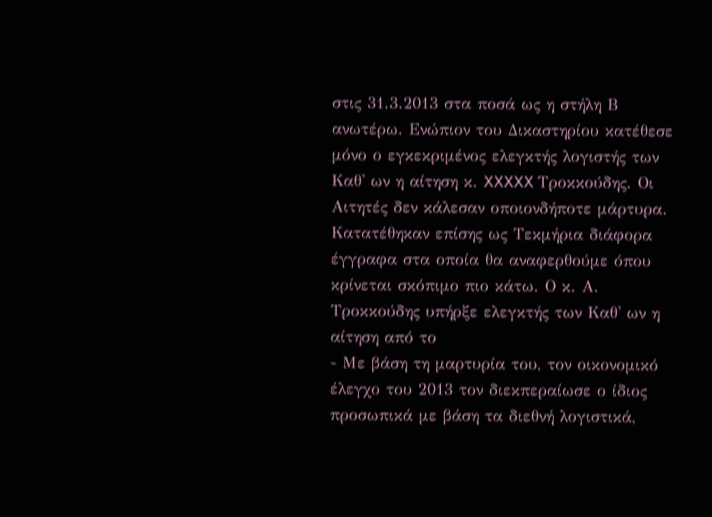στις 31.3.2013 στα ποσά ως η στήλη Β ανωτέρω. Ενώπιον του Δικαστηρίου κατέθεσε μόνο ο εγκεκριμένος ελεγκτής λογιστής των Καθ' ων η αίτηση κ. XXXXX Τροκκούδης. Οι Αιτητές δεν κάλεσαν οποιονδήποτε μάρτυρα. Κατατέθηκαν επίσης ως Τεκμήρια διάφορα έγγραφα στα οποία θα αναφερθούμε όπου κρίνεται σκόπιμο πιο κάτω. Ο κ. Α. Τροκκούδης υπήρξε ελεγκτής των Καθ' ων η αίτηση από το
- Με βάση τη μαρτυρία του, τον οικονομικό έλεγχο του 2013 τον διεκπεραίωσε ο ίδιος προσωπικά με βάση τα διεθνή λογιστικά,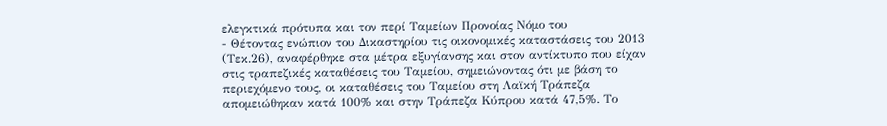ελεγκτικά πρότυπα και τον περί Ταμείων Προνοίας Νόμο του
- Θέτοντας ενώπιον του Δικαστηρίου τις οικονομικές καταστάσεις του 2013 (Τεκ.26), αναφέρθηκε στα μέτρα εξυγίανσης και στον αντίκτυπο που είχαν στις τραπεζικές καταθέσεις του Ταμείου, σημειώνοντας ότι με βάση το περιεχόμενο τους, οι καταθέσεις του Ταμείου στη Λαϊκή Τράπεζα απομειώθηκαν κατά 100% και στην Τράπεζα Κύπρου κατά 47,5%. Το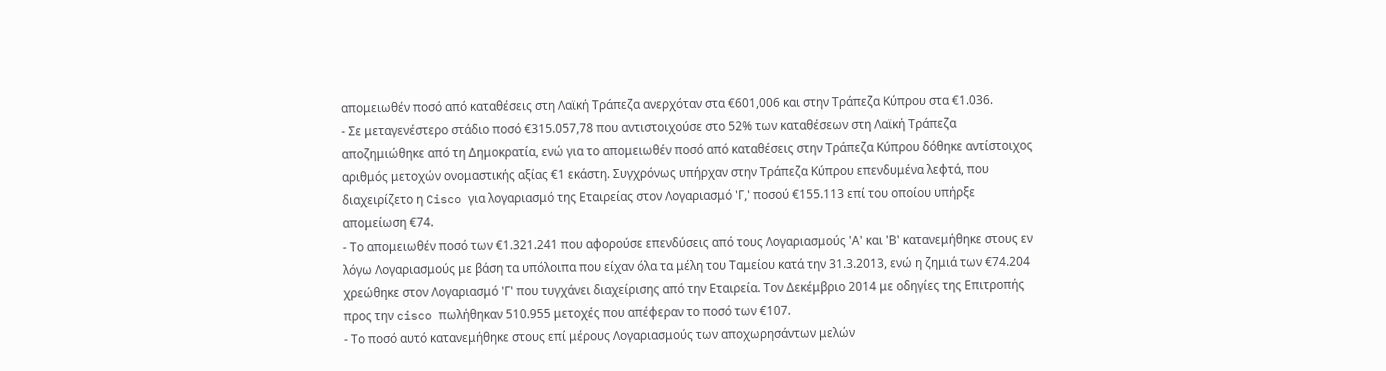απομειωθέν ποσό από καταθέσεις στη Λαϊκή Τράπεζα ανερχόταν στα €601,006 και στην Τράπεζα Κύπρου στα €1.036.
- Σε μεταγενέστερο στάδιο ποσό €315.057,78 που αντιστοιχούσε στο 52% των καταθέσεων στη Λαϊκή Τράπεζα αποζημιώθηκε από τη Δημοκρατία, ενώ για το απομειωθέν ποσό από καταθέσεις στην Τράπεζα Κύπρου δόθηκε αντίστοιχος αριθμός μετοχών ονομαστικής αξίας €1 εκάστη. Συγχρόνως υπήρχαν στην Τράπεζα Κύπρου επενδυμένα λεφτά, που διαχειρίζετο η Cisco για λογαριασμό της Εταιρείας στον Λογαριασμό 'Γ,' ποσού €155.113 επί του οποίου υπήρξε απομείωση €74.
- Το απομειωθέν ποσό των €1.321.241 που αφορούσε επενδύσεις από τους Λογαριασμούς 'Α' και 'Β' κατανεμήθηκε στους εν λόγω Λογαριασμούς με βάση τα υπόλοιπα που είχαν όλα τα μέλη του Ταμείου κατά την 31.3.2013, ενώ η ζημιά των €74.204 χρεώθηκε στον Λογαριασμό 'Γ' που τυγχάνει διαχείρισης από την Εταιρεία. Τον Δεκέμβριο 2014 με οδηγίες της Επιτροπής προς την cisco πωλήθηκαν 510.955 μετοχές που απέφεραν το ποσό των €107.
- Το ποσό αυτό κατανεμήθηκε στους επί μέρους Λογαριασμούς των αποχωρησάντων μελών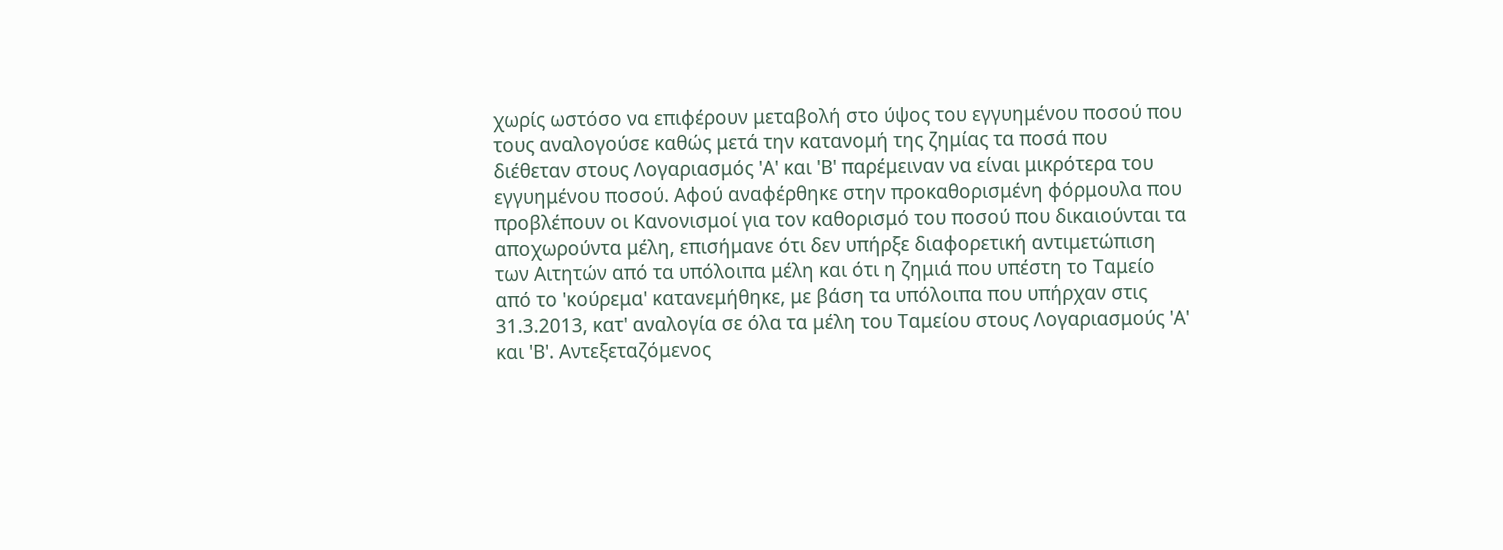χωρίς ωστόσο να επιφέρουν μεταβολή στο ύψος του εγγυημένου ποσού που τους αναλογούσε καθώς μετά την κατανομή της ζημίας τα ποσά που διέθεταν στους Λογαριασμός 'Α' και 'Β' παρέμειναν να είναι μικρότερα του εγγυημένου ποσού. Αφού αναφέρθηκε στην προκαθορισμένη φόρμουλα που προβλέπουν οι Κανονισμοί για τον καθορισμό του ποσού που δικαιούνται τα αποχωρούντα μέλη, επισήμανε ότι δεν υπήρξε διαφορετική αντιμετώπιση των Αιτητών από τα υπόλοιπα μέλη και ότι η ζημιά που υπέστη το Ταμείο από το 'κούρεμα' κατανεμήθηκε, με βάση τα υπόλοιπα που υπήρχαν στις 31.3.2013, κατ' αναλογία σε όλα τα μέλη του Ταμείου στους Λογαριασμούς 'Α' και 'Β'. Αντεξεταζόμενος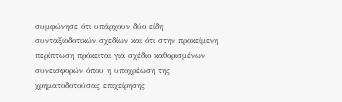συμφώνησε ότι υπάρχουν δύο είδη συνταξιοδοτικών σχεδίων και ότι στην προκείμενη περίπτωση πρόκειται για σχέδιο καθορισμένων συνεισφορών όπου η υποχρέωση της χρηματοδοτούσας επιχείρησης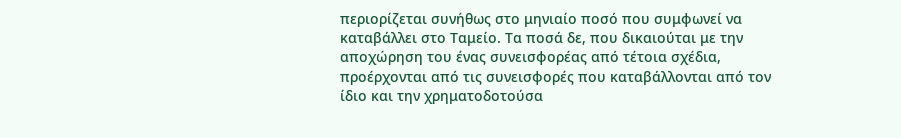περιορίζεται συνήθως στο μηνιαίο ποσό που συμφωνεί να καταβάλλει στο Ταμείο. Τα ποσά δε, που δικαιούται με την αποχώρηση του ένας συνεισφορέας από τέτοια σχέδια, προέρχονται από τις συνεισφορές που καταβάλλονται από τον ίδιο και την χρηματοδοτούσα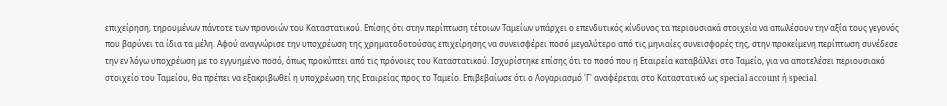επιχείρηση, τηρουμένων πάντοτε των προνοιών του Καταστατικού. Επίσης ότι στην περίπτωση τέτοιων Ταμείων υπάρχει ο επενδυτικός κίνδυνος τα περιουσιακά στοιχεία να απωλέσουν την αξία τους γεγονός που βαρύνει τα ίδια τα μέλη. Αφού αναγνώρισε την υποχρέωση της χρηματοδοτούσας επιχείρησης να συνεισφέρει ποσό μεγαλύτερο από τις μηνιαίες συνεισφορές της, στην προκείμενη περίπτωση συνέδεσε την εν λόγω υποχρέωση με το εγγυημένο ποσό, όπως προκύπτει από τις πρόνοιες του Καταστατικού. Ισχυρίστηκε επίσης ότι το ποσό που η Εταιρεία καταβάλλει στο Ταμείο, για να αποτελέσει περιουσιακό στοιχείο του Ταμείου, θα πρέπει να εξακριβωθεί η υποχρέωση της Εταιρείας προς το Ταμείο. Επιβεβαίωσε ότι ο Λογαριασμό 'Γ' αναφέρεται στο Καταστατικό ως special account ή special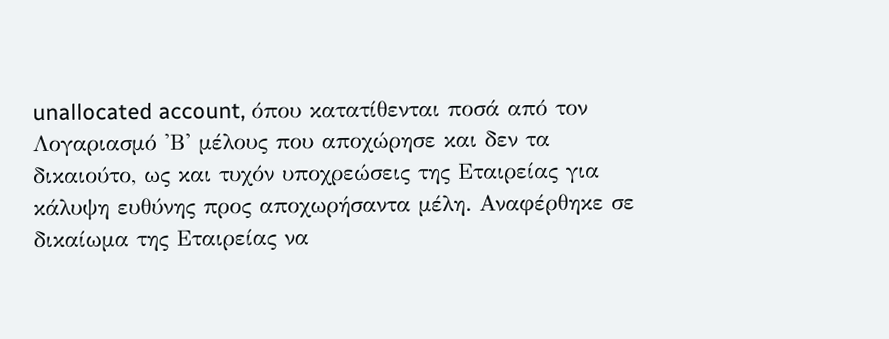unallocated account, όπου κατατίθενται ποσά από τον Λογαριασμό 'Β' μέλους που αποχώρησε και δεν τα δικαιούτο, ως και τυχόν υποχρεώσεις της Εταιρείας για κάλυψη ευθύνης προς αποχωρήσαντα μέλη. Αναφέρθηκε σε δικαίωμα της Εταιρείας να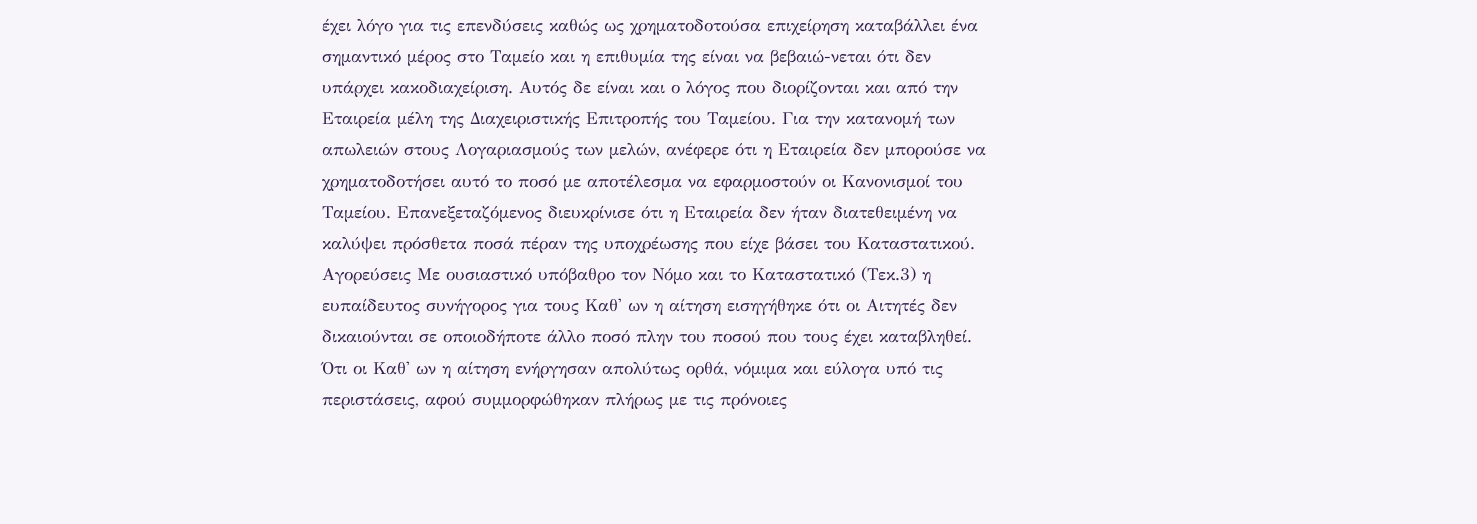έχει λόγο για τις επενδύσεις καθώς ως χρηματοδοτούσα επιχείρηση καταβάλλει ένα σημαντικό μέρος στο Ταμείο και η επιθυμία της είναι να βεβαιώ-νεται ότι δεν υπάρχει κακοδιαχείριση. Αυτός δε είναι και ο λόγος που διορίζονται και από την Εταιρεία μέλη της Διαχειριστικής Επιτροπής του Ταμείου. Για την κατανομή των απωλειών στους Λογαριασμούς των μελών, ανέφερε ότι η Εταιρεία δεν μπορούσε να χρηματοδοτήσει αυτό το ποσό με αποτέλεσμα να εφαρμοστούν οι Κανονισμοί του Ταμείου. Επανεξεταζόμενος διευκρίνισε ότι η Εταιρεία δεν ήταν διατεθειμένη να καλύψει πρόσθετα ποσά πέραν της υποχρέωσης που είχε βάσει του Καταστατικού. Αγορεύσεις Με ουσιαστικό υπόβαθρο τον Νόμο και το Καταστατικό (Τεκ.3) η ευπαίδευτος συνήγορος για τους Καθ' ων η αίτηση εισηγήθηκε ότι οι Αιτητές δεν δικαιούνται σε οποιοδήποτε άλλο ποσό πλην του ποσού που τους έχει καταβληθεί. Ότι οι Καθ' ων η αίτηση ενήργησαν απολύτως ορθά, νόμιμα και εύλογα υπό τις περιστάσεις, αφού συμμορφώθηκαν πλήρως με τις πρόνοιες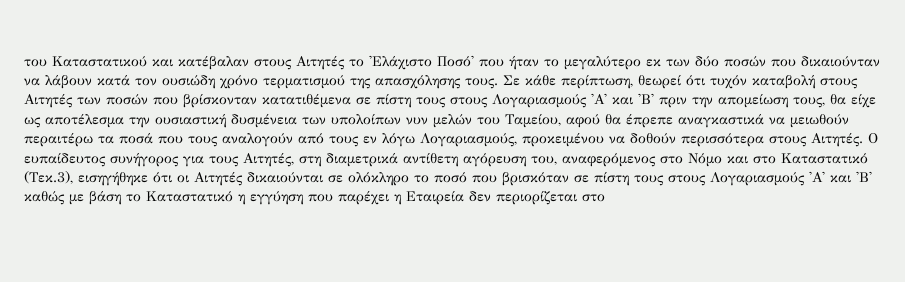του Καταστατικού και κατέβαλαν στους Αιτητές το 'Ελάχιστο Ποσό' που ήταν το μεγαλύτερο εκ των δύο ποσών που δικαιούνταν να λάβουν κατά τον ουσιώδη χρόνο τερματισμού της απασχόλησης τους. Σε κάθε περίπτωση, θεωρεί ότι τυχόν καταβολή στους Αιτητές των ποσών που βρίσκονταν κατατιθέμενα σε πίστη τους στους Λογαριασμούς 'Α' και 'Β' πριν την απομείωση τους, θα είχε ως αποτέλεσμα την ουσιαστική δυσμένεια των υπολοίπων νυν μελών του Ταμείου, αφού θα έπρεπε αναγκαστικά να μειωθούν περαιτέρω τα ποσά που τους αναλογούν από τους εν λόγω Λογαριασμούς, προκειμένου να δοθούν περισσότερα στους Αιτητές. Ο ευπαίδευτος συνήγορος για τους Αιτητές, στη διαμετρικά αντίθετη αγόρευση του, αναφερόμενος στο Νόμο και στο Καταστατικό (Τεκ.3), εισηγήθηκε ότι οι Αιτητές δικαιούνται σε ολόκληρο το ποσό που βρισκόταν σε πίστη τους στους Λογαριασμούς 'Α' και 'Β' καθώς με βάση το Καταστατικό η εγγύηση που παρέχει η Εταιρεία δεν περιορίζεται στο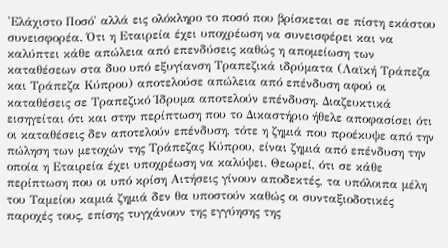'Ελάχιστο Ποσό' αλλά εις ολόκληρο το ποσό που βρίσκεται σε πίστη εκάστου συνεισφορέα. Ότι η Εταιρεία έχει υποχρέωση να συνεισφέρει και να καλύπτει κάθε απώλεια από επενδύσεις καθώς η απομείωση των καταθέσεων στα δυο υπό εξυγίανση Τραπεζικά ιδρύματα (Λαϊκή Τράπεζα και Τράπεζα Κύπρου) αποτελούσε απώλεια από επένδυση αφού οι καταθέσεις σε Τραπεζικό Ίδρυμα αποτελούν επένδυση. Διαζευκτικά εισηγείται ότι και στην περίπτωση που το Δικαστήριο ήθελε αποφασίσει ότι οι καταθέσεις δεν αποτελούν επένδυση, τότε η ζημιά που προέκυψε από την πώληση των μετοχών της Τράπεζας Κύπρου, είναι ζημιά από επένδυση την οποία η Εταιρεία έχει υποχρέωση να καλύψει. Θεωρεί, ότι σε κάθε περίπτωση που οι υπό κρίση Αιτήσεις γίνουν αποδεκτές, τα υπόλοιπα μέλη του Ταμείου καμιά ζημιά δεν θα υποστούν καθώς οι συνταξιοδοτικές παροχές τους, επίσης τυγχάνουν της εγγύησης της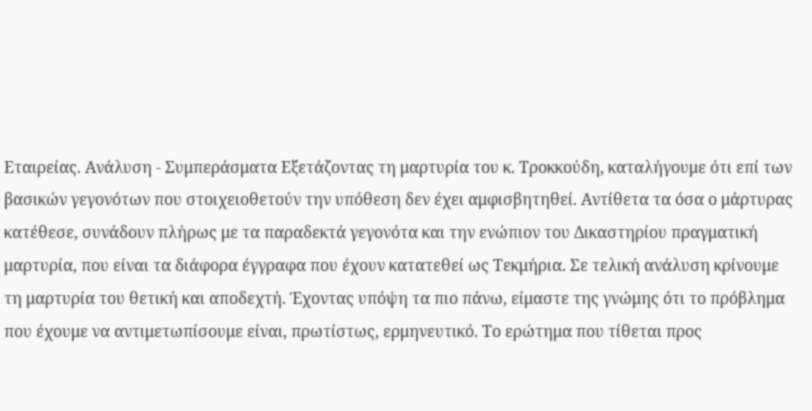Εταιρείας. Ανάλυση - Συμπεράσματα Εξετάζοντας τη μαρτυρία του κ. Τροκκούδη, καταλήγουμε ότι επί των βασικών γεγονότων που στοιχειοθετούν την υπόθεση δεν έχει αμφισβητηθεί. Αντίθετα τα όσα ο μάρτυρας κατέθεσε, συνάδουν πλήρως με τα παραδεκτά γεγονότα και την ενώπιον του Δικαστηρίου πραγματική μαρτυρία, που είναι τα διάφορα έγγραφα που έχουν κατατεθεί ως Τεκμήρια. Σε τελική ανάλυση κρίνουμε τη μαρτυρία του θετική και αποδεχτή. Έχοντας υπόψη τα πιο πάνω, είμαστε της γνώμης ότι το πρόβλημα που έχουμε να αντιμετωπίσουμε είναι, πρωτίστως, ερμηνευτικό. Το ερώτημα που τίθεται προς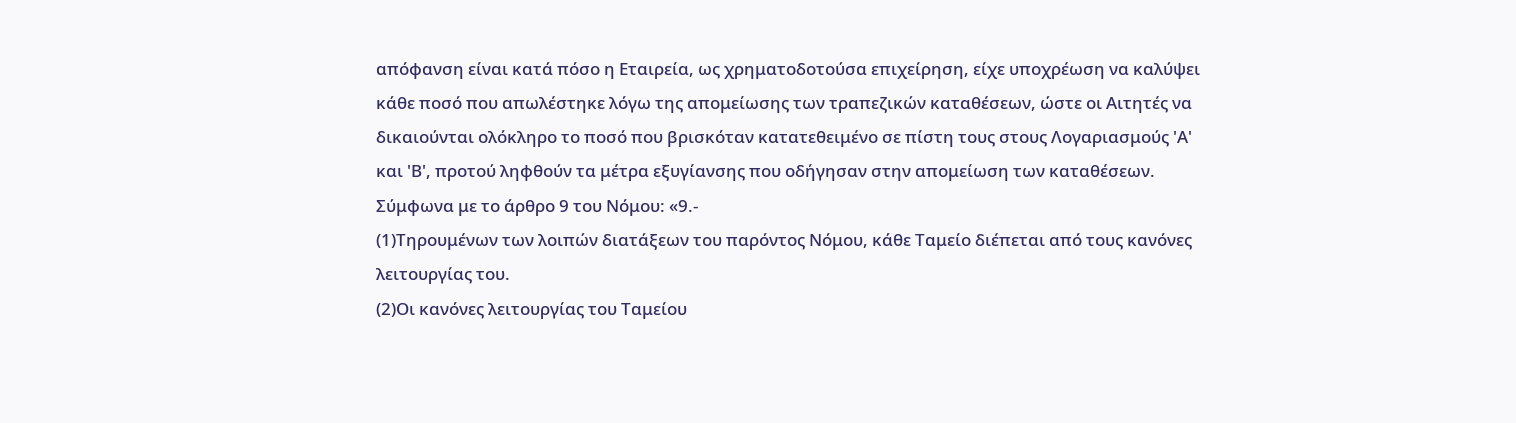απόφανση είναι κατά πόσο η Εταιρεία, ως χρηματοδοτούσα επιχείρηση, είχε υποχρέωση να καλύψει κάθε ποσό που απωλέστηκε λόγω της απομείωσης των τραπεζικών καταθέσεων, ώστε οι Αιτητές να δικαιούνται ολόκληρο το ποσό που βρισκόταν κατατεθειμένο σε πίστη τους στους Λογαριασμούς 'Α' και 'Β', προτού ληφθούν τα μέτρα εξυγίανσης που οδήγησαν στην απομείωση των καταθέσεων. Σύμφωνα με το άρθρο 9 του Νόμου: «9.-
(1)Τηρουμένων των λοιπών διατάξεων του παρόντος Νόμου, κάθε Ταμείο διέπεται από τους κανόνες λειτουργίας του.
(2)Οι κανόνες λειτουργίας του Ταμείου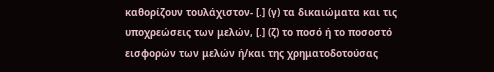καθορίζουν τουλάχιστον- [.] (γ) τα δικαιώματα και τις υποχρεώσεις των μελών, [.] (ζ) το ποσό ή το ποσοστό εισφορών των μελών ή/και της χρηματοδοτούσας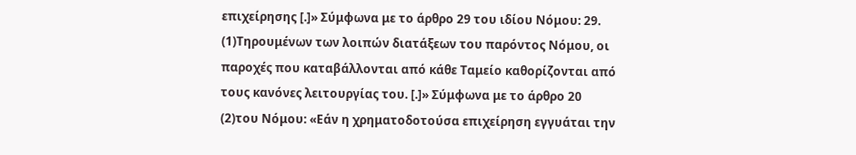επιχείρησης [.]» Σύμφωνα με το άρθρο 29 του ιδίου Νόμου: 29.
(1)Τηρουμένων των λοιπών διατάξεων του παρόντος Νόμου, οι παροχές που καταβάλλονται από κάθε Ταμείο καθορίζονται από τους κανόνες λειτουργίας του. [.]» Σύμφωνα με το άρθρο 20
(2)του Νόμου: «Εάν η χρηματοδοτούσα επιχείρηση εγγυάται την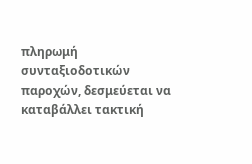πληρωμή συνταξιοδοτικών παροχών, δεσμεύεται να καταβάλλει τακτική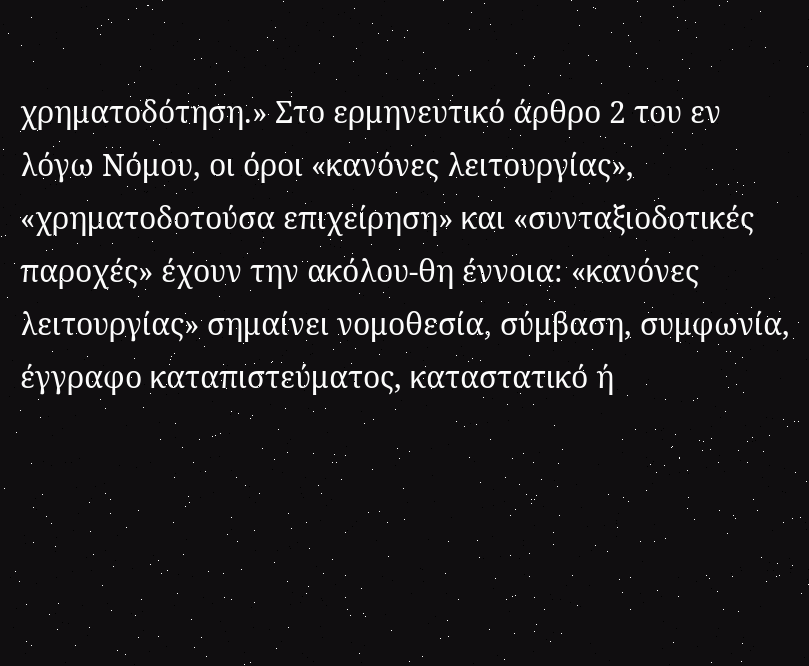χρηματοδότηση.» Στο ερμηνευτικό άρθρο 2 του εν λόγω Νόμου, οι όροι «κανόνες λειτουργίας», «χρηματοδοτούσα επιχείρηση» και «συνταξιοδοτικές παροχές» έχουν την ακόλου-θη έννοια: «κανόνες λειτουργίας» σημαίνει νομοθεσία, σύμβαση, συμφωνία, έγγραφο καταπιστεύματος, καταστατικό ή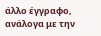άλλο έγγραφο, ανάλογα με την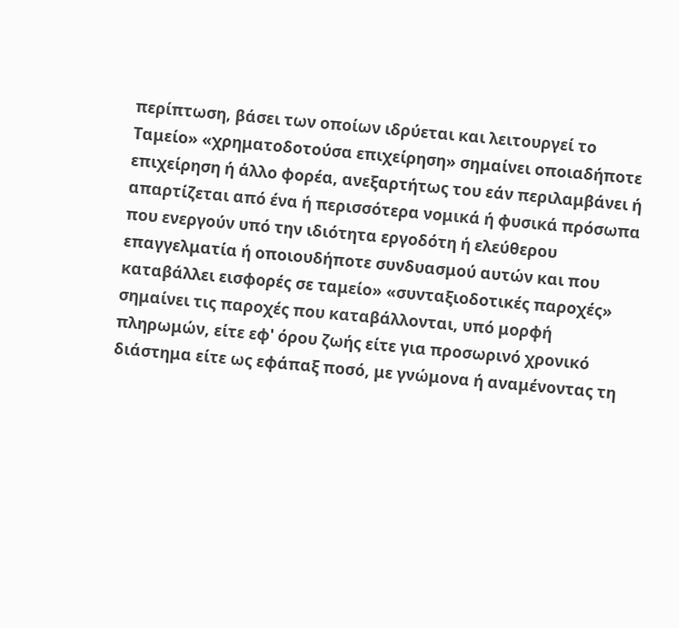περίπτωση, βάσει των οποίων ιδρύεται και λειτουργεί το Ταμείο» «χρηματοδοτούσα επιχείρηση» σημαίνει οποιαδήποτε επιχείρηση ή άλλο φορέα, ανεξαρτήτως του εάν περιλαμβάνει ή απαρτίζεται από ένα ή περισσότερα νομικά ή φυσικά πρόσωπα που ενεργούν υπό την ιδιότητα εργοδότη ή ελεύθερου επαγγελματία ή οποιουδήποτε συνδυασμού αυτών και που καταβάλλει εισφορές σε ταμείο» «συνταξιοδοτικές παροχές» σημαίνει τις παροχές που καταβάλλονται, υπό μορφή πληρωμών, είτε εφ' όρου ζωής είτε για προσωρινό χρονικό διάστημα είτε ως εφάπαξ ποσό, με γνώμονα ή αναμένοντας τη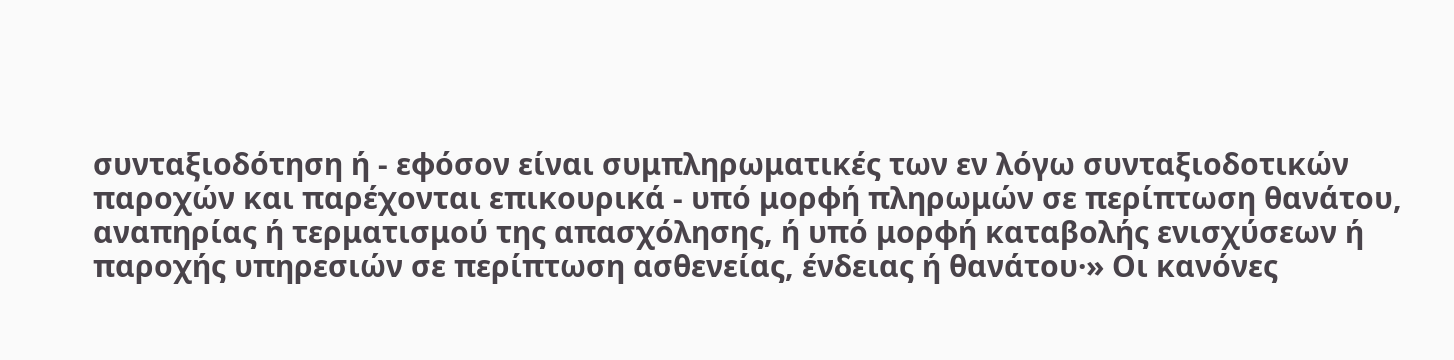συνταξιοδότηση ή - εφόσον είναι συμπληρωματικές των εν λόγω συνταξιοδοτικών παροχών και παρέχονται επικουρικά - υπό μορφή πληρωμών σε περίπτωση θανάτου, αναπηρίας ή τερματισμού της απασχόλησης, ή υπό μορφή καταβολής ενισχύσεων ή παροχής υπηρεσιών σε περίπτωση ασθενείας, ένδειας ή θανάτου·» Οι κανόνες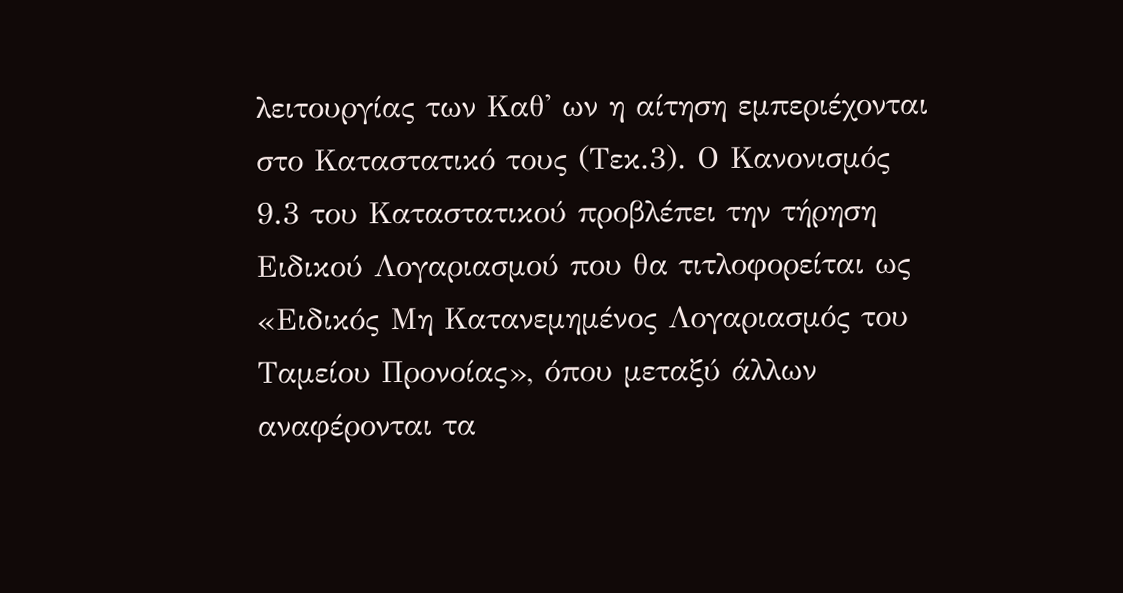λειτουργίας των Καθ' ων η αίτηση εμπεριέχονται στο Καταστατικό τους (Τεκ.3). Ο Κανονισμός 9.3 του Καταστατικού προβλέπει την τήρηση Ειδικού Λογαριασμού που θα τιτλοφορείται ως «Ειδικός Μη Κατανεμημένος Λογαριασμός του Ταμείου Προνοίας», όπου μεταξύ άλλων αναφέρονται τα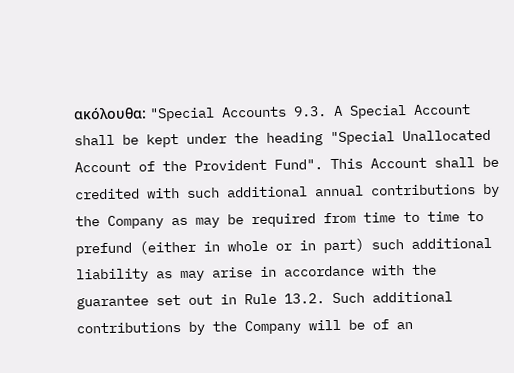ακόλουθα: "Special Accounts 9.3. A Special Account shall be kept under the heading "Special Unallocated Account of the Provident Fund". This Account shall be credited with such additional annual contributions by the Company as may be required from time to time to prefund (either in whole or in part) such additional liability as may arise in accordance with the guarantee set out in Rule 13.2. Such additional contributions by the Company will be of an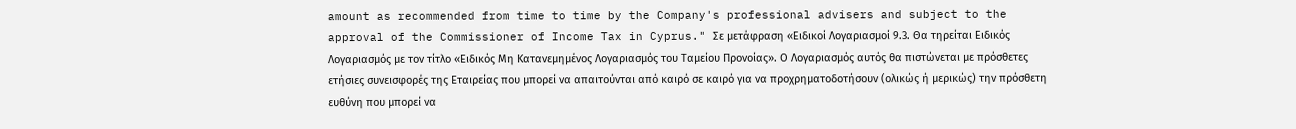amount as recommended from time to time by the Company's professional advisers and subject to the approval of the Commissioner of Income Tax in Cyprus." Σε μετάφραση «Ειδικοί Λογαριασμοί 9.3. Θα τηρείται Ειδικός Λογαριασμός με τον τίτλο «Ειδικός Μη Κατανεμημένος Λογαριασμός του Ταμείου Προνοίας». Ο Λογαριασμός αυτός θα πιστώνεται με πρόσθετες ετήσιες συνεισφορές της Εταιρείας που μπορεί να απαιτούνται από καιρό σε καιρό για να προχρηματοδοτήσουν (ολικώς ή μερικώς) την πρόσθετη ευθύνη που μπορεί να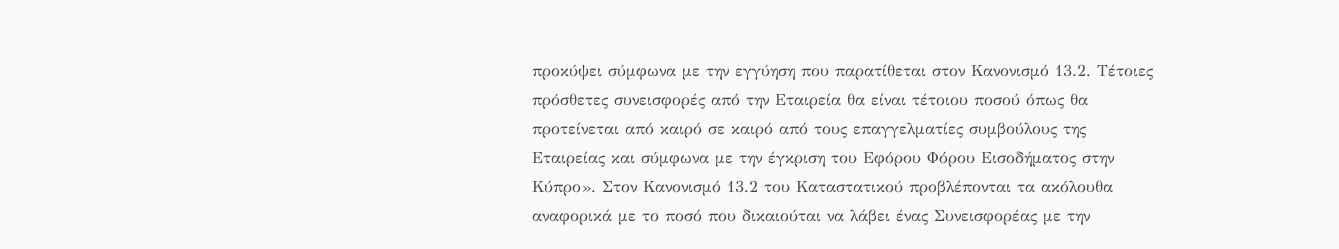προκύψει σύμφωνα με την εγγύηση που παρατίθεται στον Κανονισμό 13.2. Τέτοιες πρόσθετες συνεισφορές από την Εταιρεία θα είναι τέτοιου ποσού όπως θα προτείνεται από καιρό σε καιρό από τους επαγγελματίες συμβούλους της Εταιρείας και σύμφωνα με την έγκριση του Εφόρου Φόρου Εισοδήματος στην Κύπρο». Στον Κανονισμό 13.2 του Καταστατικού προβλέπονται τα ακόλουθα αναφορικά με το ποσό που δικαιούται να λάβει ένας Συνεισφορέας με την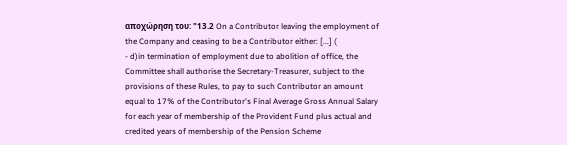αποχώρηση του: "13.2 On a Contributor leaving the employment of the Company and ceasing to be a Contributor either: [...] (
- d)in termination of employment due to abolition of office, the Committee shall authorise the Secretary-Treasurer, subject to the provisions of these Rules, to pay to such Contributor an amount equal to 17% of the Contributor's Final Average Gross Annual Salary for each year of membership of the Provident Fund plus actual and credited years of membership of the Pension Scheme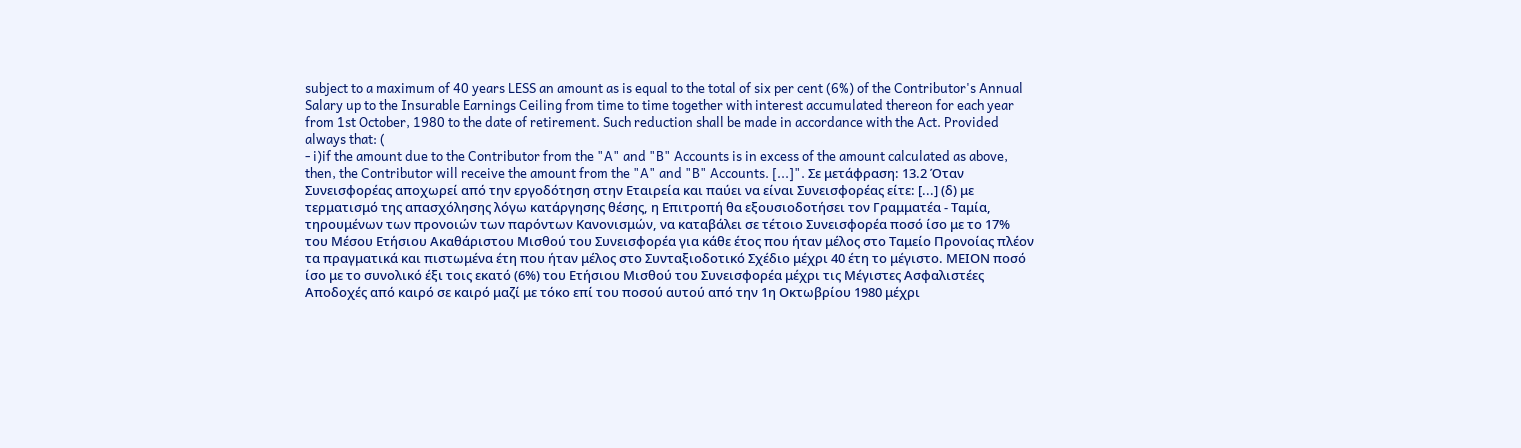subject to a maximum of 40 years LESS an amount as is equal to the total of six per cent (6%) of the Contributor's Annual Salary up to the Insurable Earnings Ceiling from time to time together with interest accumulated thereon for each year from 1st October, 1980 to the date of retirement. Such reduction shall be made in accordance with the Act. Provided always that: (
- i)if the amount due to the Contributor from the "A" and "B" Accounts is in excess of the amount calculated as above, then, the Contributor will receive the amount from the "A" and "B" Accounts. [...]". Σε μετάφραση: 13.2 Όταν Συνεισφορέας αποχωρεί από την εργοδότηση στην Εταιρεία και παύει να είναι Συνεισφορέας είτε: [...] (δ) με τερματισμό της απασχόλησης λόγω κατάργησης θέσης, η Επιτροπή θα εξουσιοδοτήσει τον Γραμματέα - Ταμία, τηρουμένων των προνοιών των παρόντων Κανονισμών, να καταβάλει σε τέτοιο Συνεισφορέα ποσό ίσο με το 17% του Μέσου Ετήσιου Ακαθάριστου Μισθού του Συνεισφορέα για κάθε έτος που ήταν μέλος στο Ταμείο Προνοίας πλέον τα πραγματικά και πιστωμένα έτη που ήταν μέλος στο Συνταξιοδοτικό Σχέδιο μέχρι 40 έτη το μέγιστο. ΜΕΙΟΝ ποσό ίσο με το συνολικό έξι τοις εκατό (6%) του Ετήσιου Μισθού του Συνεισφορέα μέχρι τις Μέγιστες Ασφαλιστέες Αποδοχές από καιρό σε καιρό μαζί με τόκο επί του ποσού αυτού από την 1η Οκτωβρίου 1980 μέχρι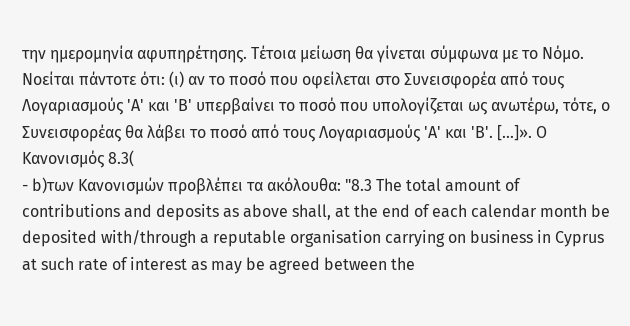την ημερομηνία αφυπηρέτησης. Τέτοια μείωση θα γίνεται σύμφωνα με το Νόμο. Νοείται πάντοτε ότι: (ι) αν το ποσό που οφείλεται στο Συνεισφορέα από τους Λογαριασμούς 'Α' και 'Β' υπερβαίνει το ποσό που υπολογίζεται ως ανωτέρω, τότε, ο Συνεισφορέας θα λάβει το ποσό από τους Λογαριασμούς 'Α' και 'Β'. [...]». Ο Κανονισμός 8.3(
- b)των Κανονισμών προβλέπει τα ακόλουθα: "8.3 The total amount of contributions and deposits as above shall, at the end of each calendar month be deposited with/through a reputable organisation carrying on business in Cyprus at such rate of interest as may be agreed between the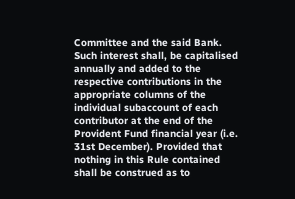Committee and the said Bank. Such interest shall, be capitalised annually and added to the respective contributions in the appropriate columns of the individual subaccount of each contributor at the end of the Provident Fund financial year (i.e. 31st December). Provided that nothing in this Rule contained shall be construed as to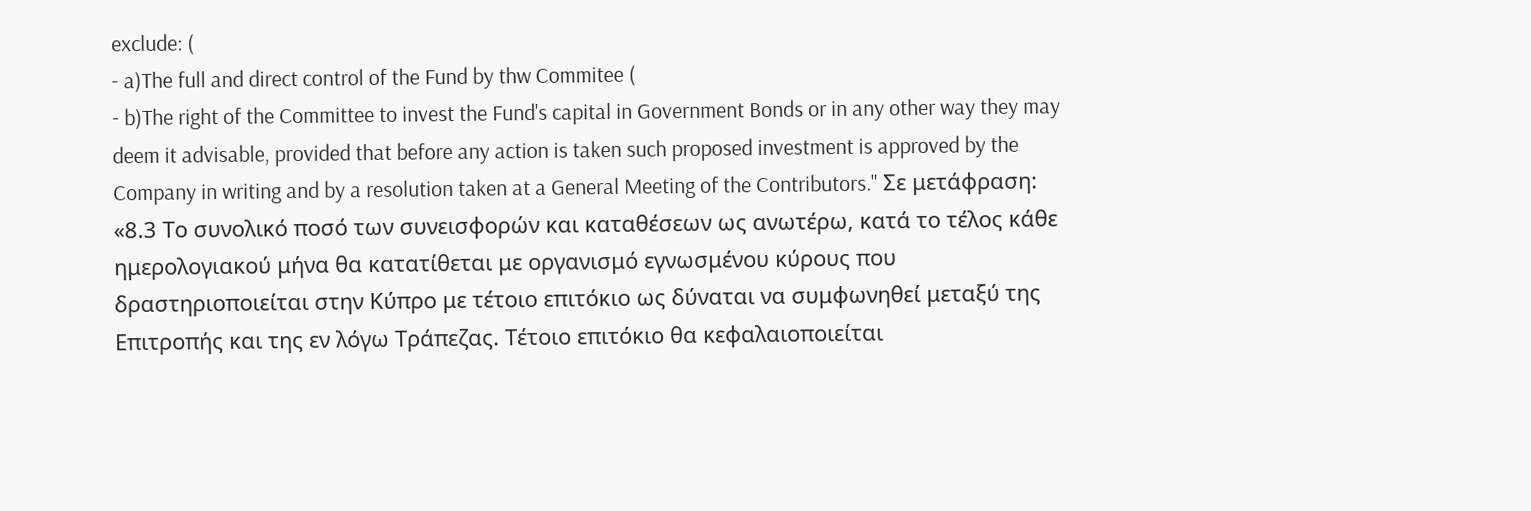exclude: (
- a)The full and direct control of the Fund by thw Commitee (
- b)The right of the Committee to invest the Fund's capital in Government Bonds or in any other way they may deem it advisable, provided that before any action is taken such proposed investment is approved by the Company in writing and by a resolution taken at a General Meeting of the Contributors." Σε μετάφραση: «8.3 Το συνολικό ποσό των συνεισφορών και καταθέσεων ως ανωτέρω, κατά το τέλος κάθε ημερολογιακού μήνα θα κατατίθεται με οργανισμό εγνωσμένου κύρους που δραστηριοποιείται στην Κύπρο με τέτοιο επιτόκιο ως δύναται να συμφωνηθεί μεταξύ της Επιτροπής και της εν λόγω Τράπεζας. Τέτοιο επιτόκιο θα κεφαλαιοποιείται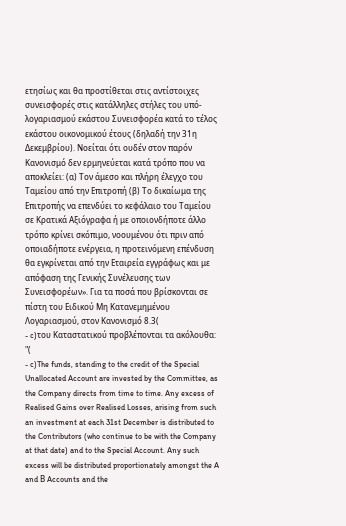ετησίως και θα προστίθεται στις αντίστοιχες συνεισφορές στις κατάλληλες στήλες του υπό-λογαριασμού εκάστου Συνεισφορέα κατά το τέλος εκάστου οικονομικού έτους (δηλαδή την 31η Δεκεμβρίου). Νοείται ότι ουδέν στον παρόν Κανονισμό δεν ερμηνεύεται κατά τρόπο που να αποκλείει: (α) Τον άμεσο και πλήρη έλεγχο του Ταμείου από την Επιτροπή (β) Το δικαίωμα της Επιτροπής να επενδύει το κεφάλαιο του Ταμείου σε Κρατικά Αξιόγραφα ή με οποιονδήποτε άλλο τρόπο κρίνει σκόπιμο, νοουμένου ότι πριν από οποιαδήποτε ενέργεια, η προτεινόμενη επένδυση θα εγκρίνεται από την Εταιρεία εγγράφως και με απόφαση της Γενικής Συνέλευσης των Συνεισφορέων». Για τα ποσά που βρίσκονται σε πίστη του Ειδικού Μη Κατανεμημένου Λογαριασμού, στον Κανονισμό 8.3(
- c)του Καταστατικού προβλέπονται τα ακόλουθα: "(
- c)The funds, standing to the credit of the Special Unallocated Account are invested by the Committee, as the Company directs from time to time. Any excess of Realised Gains over Realised Losses, arising from such an investment at each 31st December is distributed to the Contributors (who continue to be with the Company at that date) and to the Special Account. Any such excess will be distributed proportionately amongst the A and Β Accounts and the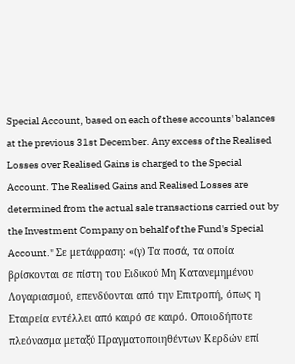Special Account, based on each of these accounts' balances at the previous 31st December. Any excess of the Realised Losses over Realised Gains is charged to the Special Account. The Realised Gains and Realised Losses are determined from the actual sale transactions carried out by the Investment Company on behalf of the Fund's Special Account." Σε μετάφραση: «(γ) Τα ποσά, τα οποία βρίσκονται σε πίστη του Ειδικού Μη Κατανεμημένου Λογαριασμού, επενδύονται από την Επιτροπή, όπως η Εταιρεία εντέλλει από καιρό σε καιρό. Οποιοδήποτε πλεόνασμα μεταξύ Πραγματοποιηθέντων Κερδών επί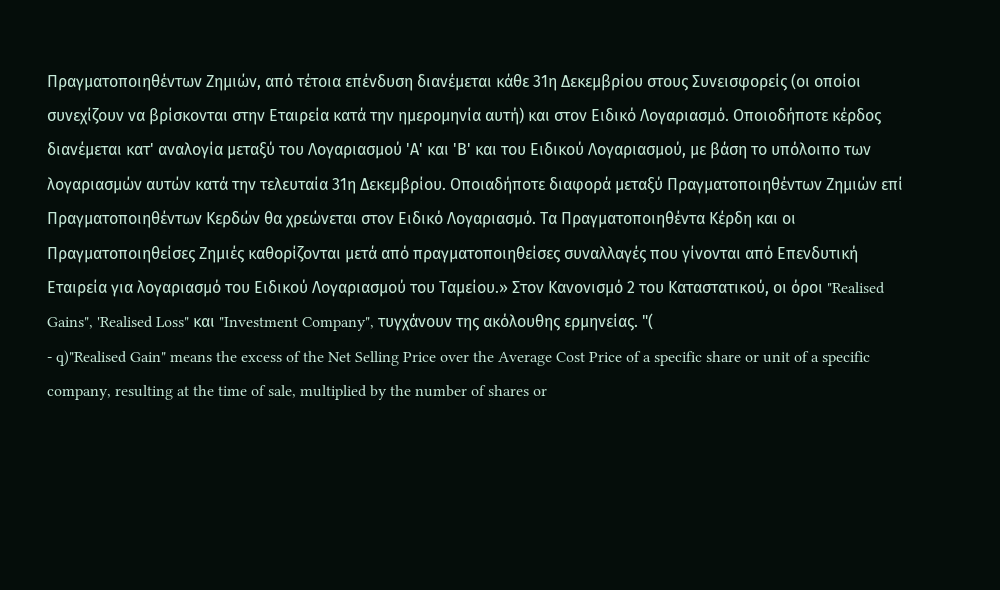Πραγματοποιηθέντων Ζημιών, από τέτοια επένδυση διανέμεται κάθε 31η Δεκεμβρίου στους Συνεισφορείς (οι οποίοι συνεχίζουν να βρίσκονται στην Εταιρεία κατά την ημερομηνία αυτή) και στον Ειδικό Λογαριασμό. Οποιοδήποτε κέρδος διανέμεται κατ' αναλογία μεταξύ του Λογαριασμού 'Α' και 'Β' και του Ειδικού Λογαριασμού, με βάση το υπόλοιπο των λογαριασμών αυτών κατά την τελευταία 31η Δεκεμβρίου. Οποιαδήποτε διαφορά μεταξύ Πραγματοποιηθέντων Ζημιών επί Πραγματοποιηθέντων Κερδών θα χρεώνεται στον Ειδικό Λογαριασμό. Τα Πραγματοποιηθέντα Κέρδη και οι Πραγματοποιηθείσες Ζημιές καθορίζονται μετά από πραγματοποιηθείσες συναλλαγές που γίνονται από Επενδυτική Εταιρεία για λογαριασμό του Ειδικού Λογαριασμού του Ταμείου.» Στον Κανονισμό 2 του Καταστατικού, οι όροι "Realised Gains", 'Realised Loss" και "Investment Company", τυγχάνουν της ακόλουθης ερμηνείας. "(
- q)"Realised Gain" means the excess of the Net Selling Price over the Average Cost Price of a specific share or unit of a specific company, resulting at the time of sale, multiplied by the number of shares or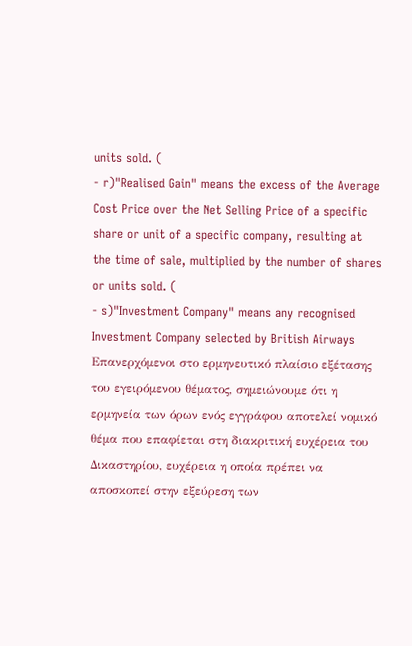units sold. (
- r)"Realised Gain" means the excess of the Average Cost Price over the Net Selling Price of a specific share or unit of a specific company, resulting at the time of sale, multiplied by the number of shares or units sold. (
- s)"Investment Company" means any recognised Investment Company selected by British Airways Επανερχόμενοι στο ερμηνευτικό πλαίσιο εξέτασης του εγειρόμενου θέματος, σημειώνουμε ότι η ερμηνεία των όρων ενός εγγράφου αποτελεί νομικό θέμα που επαφίεται στη διακριτική ευχέρεια του Δικαστηρίου, ευχέρεια η οποία πρέπει να αποσκοπεί στην εξεύρεση των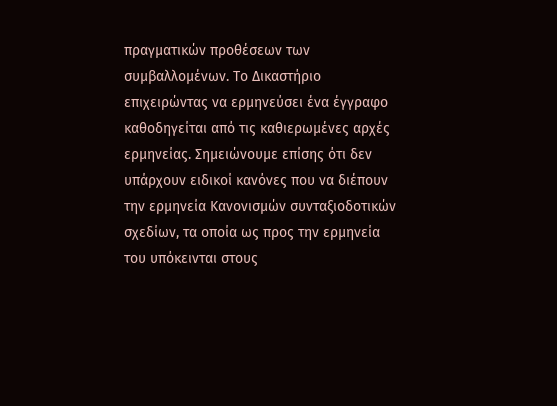πραγματικών προθέσεων των συμβαλλομένων. Το Δικαστήριο επιχειρώντας να ερμηνεύσει ένα έγγραφο καθοδηγείται από τις καθιερωμένες αρχές ερμηνείας. Σημειώνουμε επίσης ότι δεν υπάρχουν ειδικοί κανόνες που να διέπουν την ερμηνεία Κανονισμών συνταξιοδοτικών σχεδίων, τα οποία ως προς την ερμηνεία του υπόκεινται στους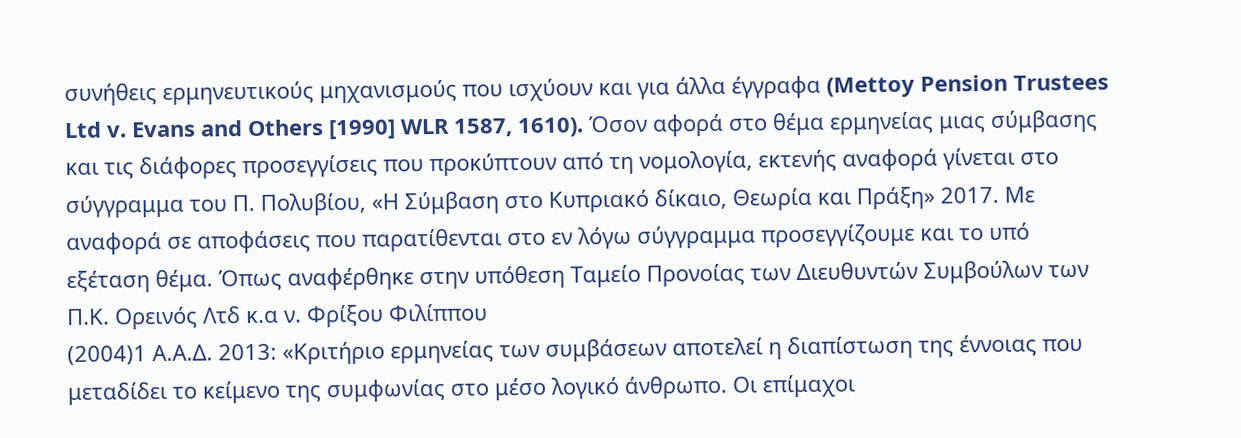συνήθεις ερμηνευτικούς μηχανισμούς που ισχύουν και για άλλα έγγραφα (Mettoy Pension Trustees Ltd v. Evans and Others [1990] WLR 1587, 1610). Όσον αφορά στο θέμα ερμηνείας μιας σύμβασης και τις διάφορες προσεγγίσεις που προκύπτουν από τη νομολογία, εκτενής αναφορά γίνεται στο σύγγραμμα του Π. Πολυβίου, «Η Σύμβαση στο Κυπριακό δίκαιο, Θεωρία και Πράξη» 2017. Με αναφορά σε αποφάσεις που παρατίθενται στο εν λόγω σύγγραμμα προσεγγίζουμε και το υπό εξέταση θέμα. Όπως αναφέρθηκε στην υπόθεση Ταμείο Προνοίας των Διευθυντών Συμβούλων των Π.Κ. Ορεινός Λτδ κ.α ν. Φρίξου Φιλίππου
(2004)1 Α.Α.Δ. 2013: «Κριτήριο ερμηνείας των συμβάσεων αποτελεί η διαπίστωση της έννοιας που μεταδίδει το κείμενο της συμφωνίας στο μέσο λογικό άνθρωπο. Οι επίμαχοι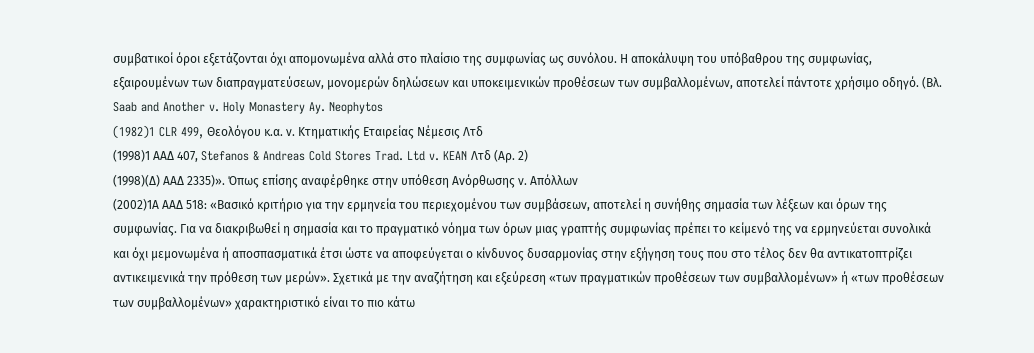συμβατικοί όροι εξετάζονται όχι απομονωμένα αλλά στο πλαίσιο της συμφωνίας ως συνόλου. Η αποκάλυψη του υπόβαθρου της συμφωνίας, εξαιρουμένων των διαπραγματεύσεων, μονομερών δηλώσεων και υποκειμενικών προθέσεων των συμβαλλομένων, αποτελεί πάντοτε χρήσιμο οδηγό. (Βλ. Saab and Another v. Holy Monastery Ay. Neophytos
(1982)1 CLR 499, Θεολόγου κ.α. ν. Κτηματικής Εταιρείας Νέμεσις Λτδ
(1998)1 ΑΑΔ 407, Stefanos & Andreas Cold Stores Trad. Ltd v. KEAN Λτδ (Αρ. 2)
(1998)(Δ) ΑΑΔ 2335)». Όπως επίσης αναφέρθηκε στην υπόθεση Ανόρθωσης ν. Απόλλων
(2002)1Α ΑΑΔ 518: «Βασικό κριτήριο για την ερμηνεία του περιεχομένου των συμβάσεων, αποτελεί η συνήθης σημασία των λέξεων και όρων της συμφωνίας. Για να διακριβωθεί η σημασία και το πραγματικό νόημα των όρων μιας γραπτής συμφωνίας πρέπει το κείμενό της να ερμηνεύεται συνολικά και όχι μεμονωμένα ή αποσπασματικά έτσι ώστε να αποφεύγεται ο κίνδυνος δυσαρμονίας στην εξήγηση τους που στο τέλος δεν θα αντικατοπτρίζει αντικειμενικά την πρόθεση των μερών». Σχετικά με την αναζήτηση και εξεύρεση «των πραγματικών προθέσεων των συμβαλλομένων» ή «των προθέσεων των συμβαλλομένων» χαρακτηριστικό είναι το πιο κάτω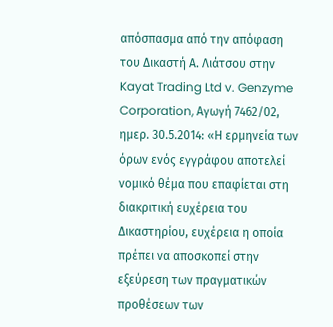απόσπασμα από την απόφαση του Δικαστή Α. Λιάτσου στην Kayat Trading Ltd v. Genzyme Corporation, Αγωγή 7462/02, ημερ. 30.5.2014: «Η ερμηνεία των όρων ενός εγγράφου αποτελεί νομικό θέμα που επαφίεται στη διακριτική ευχέρεια του Δικαστηρίου, ευχέρεια η οποία πρέπει να αποσκοπεί στην εξεύρεση των πραγματικών προθέσεων των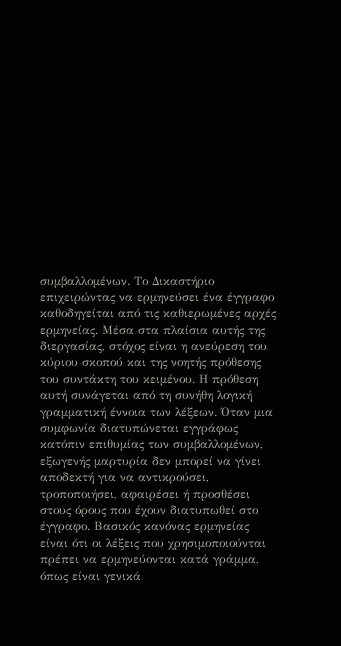συμβαλλομένων. Το Δικαστήριο επιχειρώντας να ερμηνεύσει ένα έγγραφο καθοδηγείται από τις καθιερωμένες αρχές ερμηνείας. Μέσα στα πλαίσια αυτής της διεργασίας, στόχος είναι η ανεύρεση του κύριου σκοπού και της νοητής πρόθεσης του συντάκτη του κειμένου. Η πρόθεση αυτή συνάγεται από τη συνήθη λογική γραμματική έννοια των λέξεων. Όταν μια συμφωνία διατυπώνεται εγγράφως κατόπιν επιθυμίας των συμβαλλομένων, εξωγενής μαρτυρία δεν μπορεί να γίνει αποδεκτή για να αντικρούσει, τροποποιήσει, αφαιρέσει ή προσθέσει στους όρους που έχουν διατυπωθεί στο έγγραφο. Βασικός κανόνας ερμηνείας είναι ότι οι λέξεις που χρησιμοποιούνται πρέπει να ερμηνεύονται κατά γράμμα, όπως είναι γενικά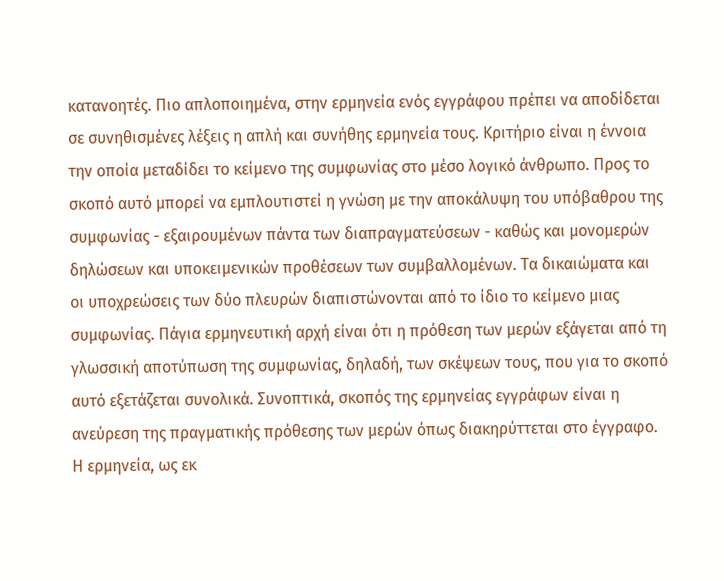κατανοητές. Πιο απλοποιημένα, στην ερμηνεία ενός εγγράφου πρέπει να αποδίδεται σε συνηθισμένες λέξεις η απλή και συνήθης ερμηνεία τους. Κριτήριο είναι η έννοια την οποία μεταδίδει το κείμενο της συμφωνίας στο μέσο λογικό άνθρωπο. Προς το σκοπό αυτό μπορεί να εμπλουτιστεί η γνώση με την αποκάλυψη του υπόβαθρου της συμφωνίας - εξαιρουμένων πάντα των διαπραγματεύσεων - καθώς και μονομερών δηλώσεων και υποκειμενικών προθέσεων των συμβαλλομένων. Τα δικαιώματα και οι υποχρεώσεις των δύο πλευρών διαπιστώνονται από το ίδιο το κείμενο μιας συμφωνίας. Πάγια ερμηνευτική αρχή είναι ότι η πρόθεση των μερών εξάγεται από τη γλωσσική αποτύπωση της συμφωνίας, δηλαδή, των σκέψεων τους, που για το σκοπό αυτό εξετάζεται συνολικά. Συνοπτικά, σκοπός της ερμηνείας εγγράφων είναι η ανεύρεση της πραγματικής πρόθεσης των μερών όπως διακηρύττεται στο έγγραφο. Η ερμηνεία, ως εκ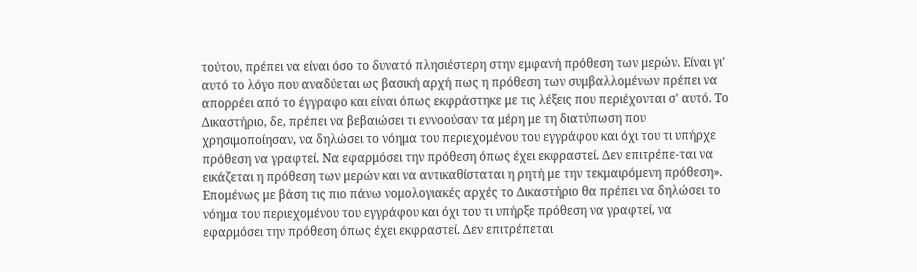τούτου, πρέπει να είναι όσο το δυνατό πλησιέστερη στην εμφανή πρόθεση των μερών. Είναι γι' αυτό το λόγο που αναδύεται ως βασική αρχή πως η πρόθεση των συμβαλλομένων πρέπει να απορρέει από το έγγραφο και είναι όπως εκφράστηκε με τις λέξεις που περιέχονται σ' αυτό. Το Δικαστήριο, δε, πρέπει να βεβαιώσει τι εννοούσαν τα μέρη με τη διατύπωση που χρησιμοποίησαν, να δηλώσει το νόημα του περιεχομένου του εγγράφου και όχι του τι υπήρχε πρόθεση να γραφτεί. Να εφαρμόσει την πρόθεση όπως έχει εκφραστεί. Δεν επιτρέπε-ται να εικάζεται η πρόθεση των μερών και να αντικαθίσταται η ρητή με την τεκμαιρόμενη πρόθεση». Επομένως με βάση τις πιο πάνω νομολογιακές αρχές το Δικαστήριο θα πρέπει να δηλώσει το νόημα του περιεχομένου του εγγράφου και όχι του τι υπήρξε πρόθεση να γραφτεί, να εφαρμόσει την πρόθεση όπως έχει εκφραστεί. Δεν επιτρέπεται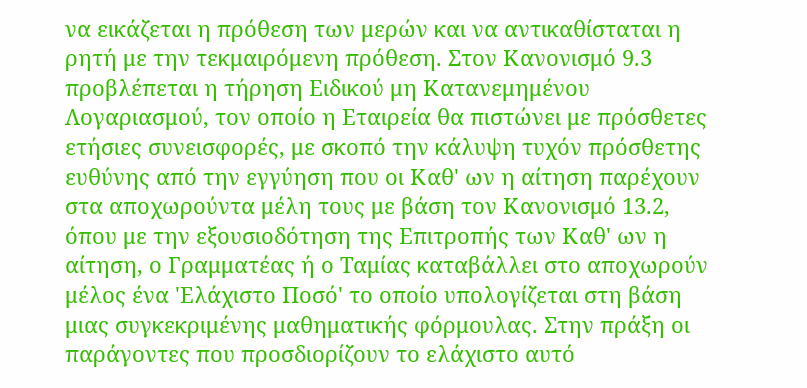να εικάζεται η πρόθεση των μερών και να αντικαθίσταται η ρητή με την τεκμαιρόμενη πρόθεση. Στον Κανονισμό 9.3 προβλέπεται η τήρηση Ειδικού μη Κατανεμημένου Λογαριασμού, τον οποίο η Εταιρεία θα πιστώνει με πρόσθετες ετήσιες συνεισφορές, με σκοπό την κάλυψη τυχόν πρόσθετης ευθύνης από την εγγύηση που οι Καθ' ων η αίτηση παρέχουν στα αποχωρούντα μέλη τους με βάση τον Κανονισμό 13.2, όπου με την εξουσιοδότηση της Επιτροπής των Καθ' ων η αίτηση, ο Γραμματέας ή ο Ταμίας καταβάλλει στο αποχωρούν μέλος ένα 'Ελάχιστο Ποσό' το οποίο υπολογίζεται στη βάση μιας συγκεκριμένης μαθηματικής φόρμουλας. Στην πράξη οι παράγοντες που προσδιορίζουν το ελάχιστο αυτό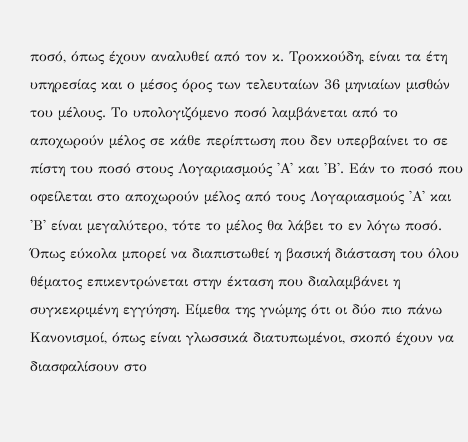ποσό, όπως έχουν αναλυθεί από τον κ. Τροκκούδη, είναι τα έτη υπηρεσίας και ο μέσος όρος των τελευταίων 36 μηνιαίων μισθών του μέλους. Το υπολογιζόμενο ποσό λαμβάνεται από το αποχωρούν μέλος σε κάθε περίπτωση που δεν υπερβαίνει το σε πίστη του ποσό στους Λογαριασμούς 'Α' και 'Β'. Εάν το ποσό που οφείλεται στο αποχωρούν μέλος από τους Λογαριασμούς 'Α' και 'Β' είναι μεγαλύτερο, τότε το μέλος θα λάβει το εν λόγω ποσό. Όπως εύκολα μπορεί να διαπιστωθεί η βασική διάσταση του όλου θέματος επικεντρώνεται στην έκταση που διαλαμβάνει η συγκεκριμένη εγγύηση. Είμεθα της γνώμης ότι οι δύο πιο πάνω Κανονισμοί, όπως είναι γλωσσικά διατυπωμένοι, σκοπό έχουν να διασφαλίσουν στο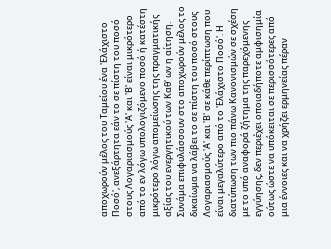αποχωρούν μέλος του Ταμείου ένα 'Ελάχιστο Ποσό', ανεξάρτητα εάν το σε πίστη του ποσό στους Λογαριασμούς 'Α' και 'Β' είναι μικρότερο από το εν λόγω υπολογιζόμενο ποσό ή κατέστη μικρότερο λόγω απομείωσης της πραγματικής αξίας του ενεργητικού των Καθ' ων η αίτηση. Συνάμα επιφυλάσσουν στο αποχωρούν μέλος το δικαίωμα να λάβει το σε πίστη του ποσό στους Λογαριασμούς 'Α' και 'Β' σε κάθε περίπτωση που είναι μεγαλύτερο από το 'Ελάχιστο Ποσό'. Η διατύπωση των πιο πάνω Κανονισμών σε σχέση με το υπό αναφορά ζήτημα της παρεχόμενης εγγύησης, δεν περιέχει οποιαδήποτε αμφισημία ούτως ώστε να υπόκειται σε περισσότερες από μια έννοιες και να χρήζει ερμηνείας πέραν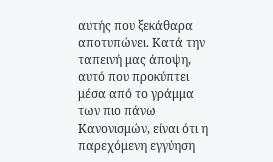αυτής που ξεκάθαρα αποτυπώνει. Κατά την ταπεινή μας άποψη, αυτό που προκύπτει μέσα από το γράμμα των πιο πάνω Κανονισμών, είναι ότι η παρεχόμενη εγγύηση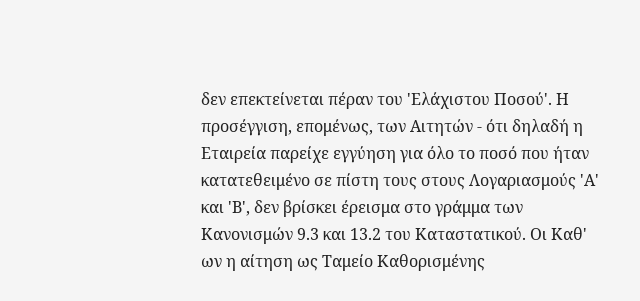δεν επεκτείνεται πέραν του 'Ελάχιστου Ποσού'. Η προσέγγιση, επομένως, των Αιτητών - ότι δηλαδή η Εταιρεία παρείχε εγγύηση για όλο το ποσό που ήταν κατατεθειμένο σε πίστη τους στους Λογαριασμούς 'Α' και 'Β', δεν βρίσκει έρεισμα στο γράμμα των Κανονισμών 9.3 και 13.2 του Καταστατικού. Οι Καθ' ων η αίτηση ως Ταμείο Καθορισμένης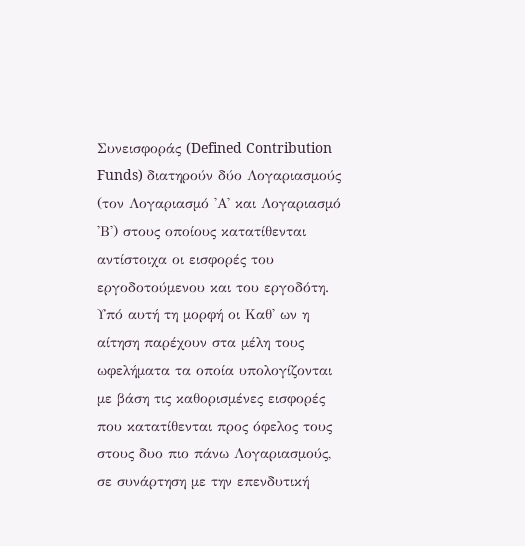Συνεισφοράς (Defined Contribution Funds) διατηρούν δύο Λογαριασμούς (τον Λογαριασμό 'Α' και Λογαριασμό 'Β') στους οποίους κατατίθενται αντίστοιχα οι εισφορές του εργοδοτούμενου και του εργοδότη. Υπό αυτή τη μορφή οι Καθ' ων η αίτηση παρέχουν στα μέλη τους ωφελήματα τα οποία υπολογίζονται με βάση τις καθορισμένες εισφορές που κατατίθενται προς όφελος τους στους δυο πιο πάνω Λογαριασμούς, σε συνάρτηση με την επενδυτική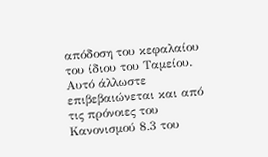απόδοση του κεφαλαίου του ίδιου του Ταμείου. Αυτό άλλωστε επιβεβαιώνεται και από τις πρόνοιες του Κανονισμού 8.3 του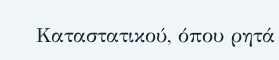Καταστατικού, όπου ρητά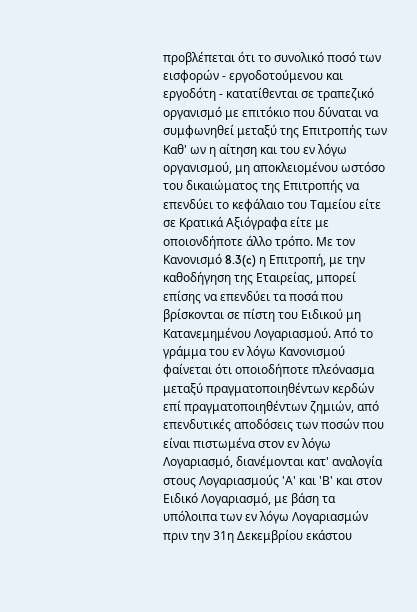προβλέπεται ότι το συνολικό ποσό των εισφορών - εργοδοτούμενου και εργοδότη - κατατίθενται σε τραπεζικό οργανισμό με επιτόκιο που δύναται να συμφωνηθεί μεταξύ της Επιτροπής των Καθ' ων η αίτηση και του εν λόγω οργανισμού, μη αποκλειομένου ωστόσο του δικαιώματος της Επιτροπής να επενδύει το κεφάλαιο του Ταμείου είτε σε Κρατικά Αξιόγραφα είτε με οποιονδήποτε άλλο τρόπο. Με τον Κανονισμό 8.3(c) η Επιτροπή, με την καθοδήγηση της Εταιρείας, μπορεί επίσης να επενδύει τα ποσά που βρίσκονται σε πίστη του Ειδικού μη Κατανεμημένου Λογαριασμού. Από το γράμμα του εν λόγω Κανονισμού φαίνεται ότι οποιοδήποτε πλεόνασμα μεταξύ πραγματοποιηθέντων κερδών επί πραγματοποιηθέντων ζημιών, από επενδυτικές αποδόσεις των ποσών που είναι πιστωμένα στον εν λόγω Λογαριασμό, διανέμονται κατ' αναλογία στους Λογαριασμούς 'Α' και 'Β' και στον Ειδικό Λογαριασμό, με βάση τα υπόλοιπα των εν λόγω Λογαριασμών πριν την 31η Δεκεμβρίου εκάστου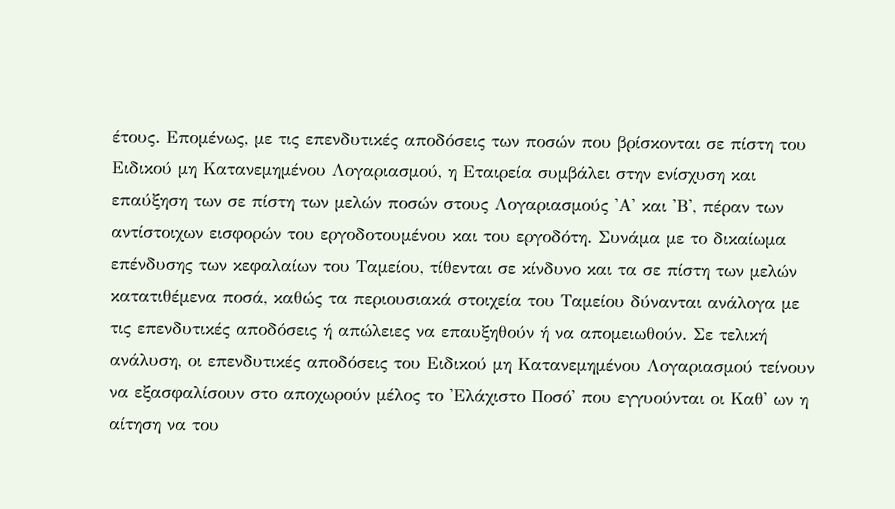έτους. Επομένως, με τις επενδυτικές αποδόσεις των ποσών που βρίσκονται σε πίστη του Ειδικού μη Κατανεμημένου Λογαριασμού, η Εταιρεία συμβάλει στην ενίσχυση και επαύξηση των σε πίστη των μελών ποσών στους Λογαριασμούς 'Α' και 'Β', πέραν των αντίστοιχων εισφορών του εργοδοτουμένου και του εργοδότη. Συνάμα με το δικαίωμα επένδυσης των κεφαλαίων του Ταμείου, τίθενται σε κίνδυνο και τα σε πίστη των μελών κατατιθέμενα ποσά, καθώς τα περιουσιακά στοιχεία του Ταμείου δύνανται ανάλογα με τις επενδυτικές αποδόσεις ή απώλειες να επαυξηθούν ή να απομειωθούν. Σε τελική ανάλυση, οι επενδυτικές αποδόσεις του Ειδικού μη Κατανεμημένου Λογαριασμού τείνουν να εξασφαλίσουν στο αποχωρούν μέλος το 'Ελάχιστο Ποσό' που εγγυούνται οι Καθ' ων η αίτηση να του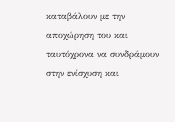καταβάλουν με την αποχώρηση του και ταυτόχρονα να συνδράμουν στην ενίσχυση και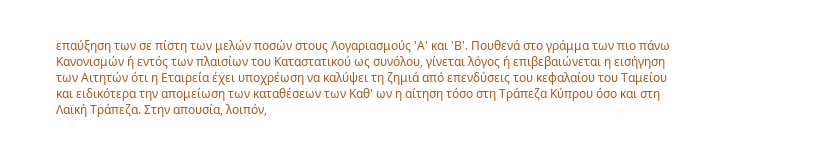επαύξηση των σε πίστη των μελών ποσών στους Λογαριασμούς 'Α' και 'Β'. Πουθενά στο γράμμα των πιο πάνω Κανονισμών ή εντός των πλαισίων του Καταστατικού ως συνόλου, γίνεται λόγος ή επιβεβαιώνεται η εισήγηση των Αιτητών ότι η Εταιρεία έχει υποχρέωση να καλύψει τη ζημιά από επενδύσεις του κεφαλαίου του Ταμείου και ειδικότερα την απομείωση των καταθέσεων των Καθ' ων η αίτηση τόσο στη Τράπεζα Κύπρου όσο και στη Λαϊκή Τράπεζα. Στην απουσία, λοιπόν,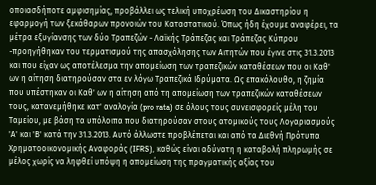οποιασδήποτε αμφισημίας, προβάλλει ως τελική υποχρέωση του Δικαστηρίου η εφαρμογή των ξεκάθαρων προνοιών του Καταστατικού. Όπως ήδη έχουμε αναφέρει, τα μέτρα εξυγίανσης των δύο Τραπεζών - Λαϊκής Τράπεζας και Τράπεζας Κύπρου -προηγήθηκαν του τερματισμού της απασχόλησης των Αιτητών που έγινε στις 31.3.2013 και που είχαν ως αποτέλεσμα την απομείωση των τραπεζικών καταθέσεων που οι Καθ' ων η αίτηση διατηρούσαν στα εν λόγω Τραπεζικά Ιδρύματα. Ως επακόλουθο, η ζημία που υπέστηκαν οι Καθ' ων η αίτηση από τη απομείωση των τραπεζικών καταθέσεων τους, κατανεμήθηκε κατ' αναλογία (pro rata) σε όλους τους συνεισφορείς μέλη του Ταμείου, με βάση τα υπόλοιπα που διατηρούσαν στους ατομικούς τους Λογαριασμούς 'Α' και 'Β' κατά την 31.3.2013. Αυτό άλλωστε προβλέπεται και από τα Διεθνή Πρότυπα Χρηματοοικονομικής Αναφοράς (IFRS), καθώς είναι αδύνατη η καταβολή πληρωμής σε μέλος χωρίς να ληφθεί υπόψη η απομείωση της πραγματικής αξίας του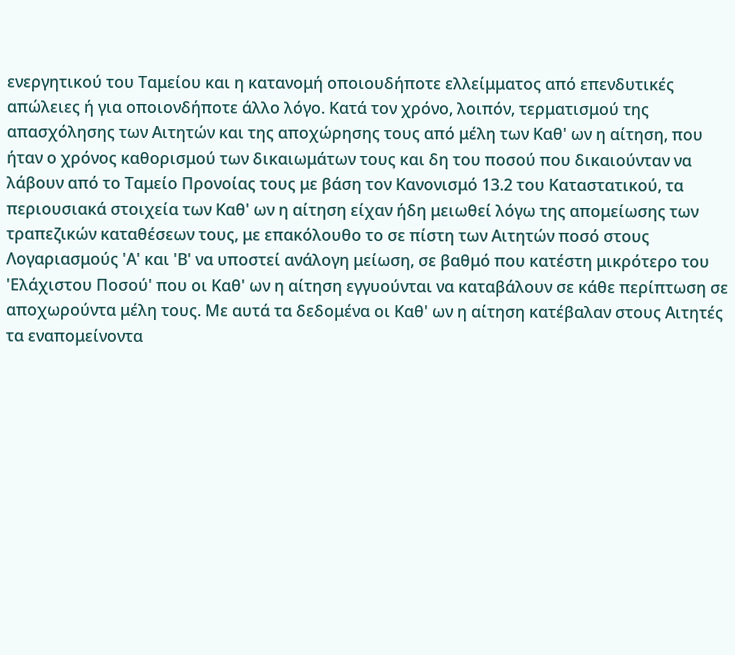ενεργητικού του Ταμείου και η κατανομή οποιουδήποτε ελλείμματος από επενδυτικές απώλειες ή για οποιονδήποτε άλλο λόγο. Κατά τον χρόνο, λοιπόν, τερματισμού της απασχόλησης των Αιτητών και της αποχώρησης τους από μέλη των Καθ' ων η αίτηση, που ήταν ο χρόνος καθορισμού των δικαιωμάτων τους και δη του ποσού που δικαιούνταν να λάβουν από το Ταμείο Προνοίας τους με βάση τον Κανονισμό 13.2 του Καταστατικού, τα περιουσιακά στοιχεία των Καθ' ων η αίτηση είχαν ήδη μειωθεί λόγω της απομείωσης των τραπεζικών καταθέσεων τους, με επακόλουθο το σε πίστη των Αιτητών ποσό στους Λογαριασμούς 'Α' και 'Β' να υποστεί ανάλογη μείωση, σε βαθμό που κατέστη μικρότερο του 'Ελάχιστου Ποσού' που οι Καθ' ων η αίτηση εγγυούνται να καταβάλουν σε κάθε περίπτωση σε αποχωρούντα μέλη τους. Με αυτά τα δεδομένα οι Καθ' ων η αίτηση κατέβαλαν στους Αιτητές τα εναπομείνοντα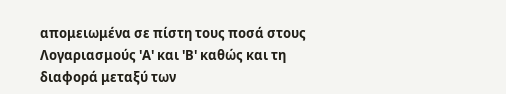απομειωμένα σε πίστη τους ποσά στους Λογαριασμούς 'Α' και 'Β' καθώς και τη διαφορά μεταξύ των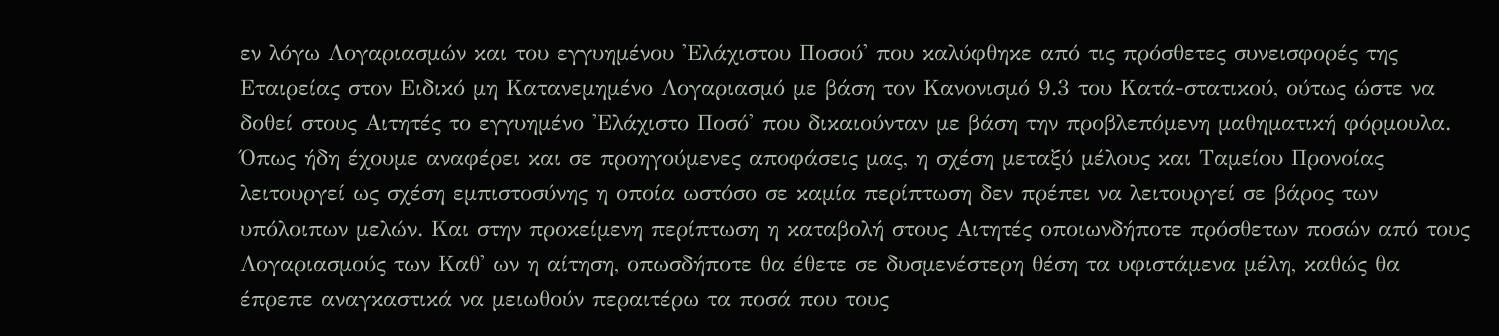εν λόγω Λογαριασμών και του εγγυημένου 'Ελάχιστου Ποσού' που καλύφθηκε από τις πρόσθετες συνεισφορές της Εταιρείας στον Ειδικό μη Κατανεμημένο Λογαριασμό με βάση τον Κανονισμό 9.3 του Κατά-στατικού, ούτως ώστε να δοθεί στους Αιτητές το εγγυημένο 'Ελάχιστο Ποσό' που δικαιούνταν με βάση την προβλεπόμενη μαθηματική φόρμουλα. Όπως ήδη έχουμε αναφέρει και σε προηγούμενες αποφάσεις μας, η σχέση μεταξύ μέλους και Ταμείου Προνοίας λειτουργεί ως σχέση εμπιστοσύνης η οποία ωστόσο σε καμία περίπτωση δεν πρέπει να λειτουργεί σε βάρος των υπόλοιπων μελών. Και στην προκείμενη περίπτωση η καταβολή στους Αιτητές οποιωνδήποτε πρόσθετων ποσών από τους Λογαριασμούς των Καθ' ων η αίτηση, οπωσδήποτε θα έθετε σε δυσμενέστερη θέση τα υφιστάμενα μέλη, καθώς θα έπρεπε αναγκαστικά να μειωθούν περαιτέρω τα ποσά που τους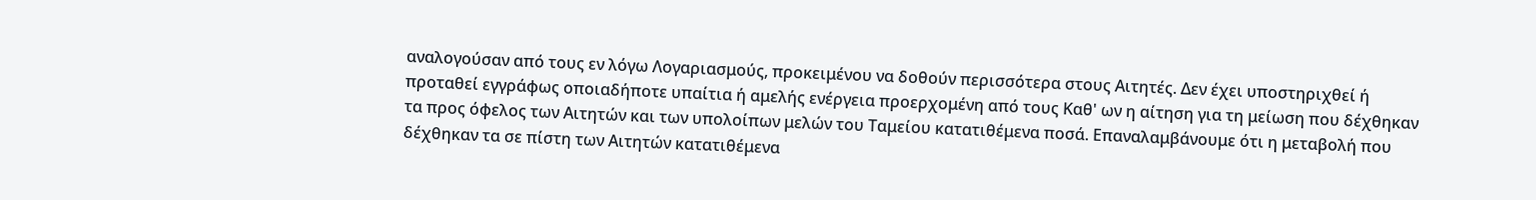αναλογούσαν από τους εν λόγω Λογαριασμούς, προκειμένου να δοθούν περισσότερα στους Αιτητές. Δεν έχει υποστηριχθεί ή προταθεί εγγράφως οποιαδήποτε υπαίτια ή αμελής ενέργεια προερχομένη από τους Καθ' ων η αίτηση για τη μείωση που δέχθηκαν τα προς όφελος των Αιτητών και των υπολοίπων μελών του Ταμείου κατατιθέμενα ποσά. Επαναλαμβάνουμε ότι η μεταβολή που δέχθηκαν τα σε πίστη των Αιτητών κατατιθέμενα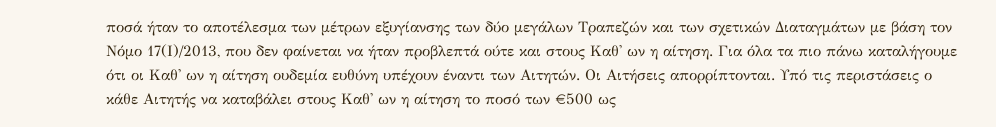ποσά ήταν το αποτέλεσμα των μέτρων εξυγίανσης των δύο μεγάλων Τραπεζών και των σχετικών Διαταγμάτων με βάση τον Νόμο 17(Ι)/2013, που δεν φαίνεται να ήταν προβλεπτά ούτε και στους Καθ' ων η αίτηση. Για όλα τα πιο πάνω καταλήγουμε ότι οι Καθ' ων η αίτηση ουδεμία ευθύνη υπέχουν έναντι των Αιτητών. Οι Αιτήσεις απορρίπτονται. Υπό τις περιστάσεις ο κάθε Αιτητής να καταβάλει στους Καθ' ων η αίτηση το ποσό των €500 ως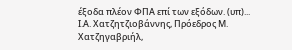έξοδα πλέον ΦΠΑ επί των εξόδων. (υπ)... Ι.Α. Χατζητζιοβάννης, Πρόεδρος Μ. Χατζηγαβριήλ,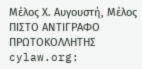Μέλος Χ. Αυγουστή, Μέλος ΠΙΣΤΟ ΑΝΤΙΓΡΑΦΟ ΠΡΩΤΟΚΟΛΛΗΤΗΣ cylaw.org: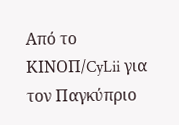Από το ΚΙΝOΠ/CyLii για τον Παγκύπριο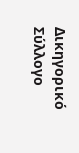Δικηγορικό Σύλλογο